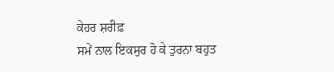ਕੇਹਰ ਸ਼ਰੀਫ਼
ਸਮੇਂ ਨਾਲ ਇਕਸੁਰ ਹੋ ਕੇ ਤੁਰਨਾ ਬਹੁਤ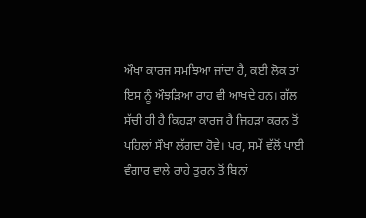ਔਖਾ ਕਾਰਜ ਸਮਝਿਆ ਜਾਂਦਾ ਹੈ, ਕਈ ਲੋਕ ਤਾਂ ਇਸ ਨੂੰ ਔਝੜਿਆ ਰਾਹ ਵੀ ਆਖਦੇ ਹਨ। ਗੱਲ ਸੱਚੀ ਹੀ ਹੈ ਕਿਹੜਾ ਕਾਰਜ ਹੈ ਜਿਹੜਾ ਕਰਨ ਤੋਂ ਪਹਿਲਾਂ ਸੌਖਾ ਲੱਗਦਾ ਹੋਵੇ। ਪਰ, ਸਮੇਂ ਵੱਲੋਂ ਪਾਈ ਵੰਗਾਰ ਵਾਲੇ ਰਾਹੇ ਤੁਰਨ ਤੋਂ ਬਿਨਾਂ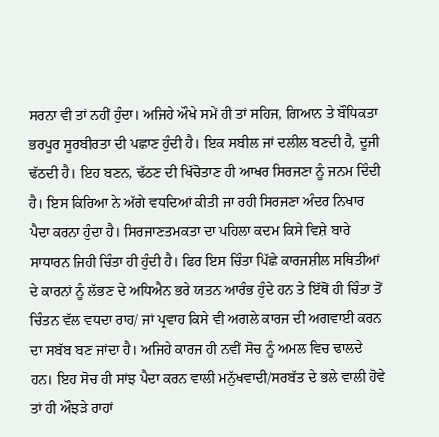ਸਰਨਾ ਵੀ ਤਾਂ ਨਹੀਂ ਹੁੰਦਾ। ਅਜਿਹੇ ਔਖੇ ਸਮੇਂ ਹੀ ਤਾਂ ਸਹਿਜ, ਗਿਆਨ ਤੇ ਬੌਧਿਕਤਾ ਭਰਪੂਰ ਸੂਰਬੀਰਤਾ ਦੀ ਪਛਾਣ ਹੁੰਦੀ ਹੈ। ਇਕ ਸਬੀਲ ਜਾਂ ਦਲੀਲ ਬਣਦੀ ਹੈ, ਦੂਜੀ ਢੱਠਦੀ ਹੈ। ਇਹ ਬਣਨ, ਢੱਠਣ ਦੀ ਖਿੱਚੋਤਾਣ ਹੀ ਆਖਰ ਸਿਰਜਣਾ ਨੂੰ ਜਨਮ ਦਿੰਦੀ ਹੈ। ਇਸ ਕਿਰਿਆ ਨੇ ਅੱਗੇ ਵਧਦਿਆਂ ਕੀਤੀ ਜਾ ਰਹੀ ਸਿਰਜਣਾ ਅੰਦਰ ਨਿਖਾਰ ਪੈਦਾ ਕਰਨਾ ਹੁੰਦਾ ਹੈ। ਸਿਰਜਾਣਤਮਕਤਾ ਦਾ ਪਹਿਲਾ ਕਦਮ ਕਿਸੇ ਵਿਸ਼ੇ ਬਾਰੇ ਸਾਧਾਰਨ ਜਿਹੀ ਚਿੰਤਾ ਹੀ ਹੁੰਦੀ ਹੈ। ਫਿਰ ਇਸ ਚਿੰਤਾ ਪਿੱਛੇ ਕਾਰਜਸ਼ੀਲ ਸਥਿਤੀਆਂ ਦੇ ਕਾਰਨਾਂ ਨੂੰ ਲੱਭਣ ਦੇ ਅਧਿਐਨ ਭਰੇ ਯਤਨ ਆਰੰਭ ਹੁੰਦੇ ਹਨ ਤੇ ਇੱਥੋਂ ਹੀ ਚਿੰਤਾ ਤੋਂ ਚਿੰਤਨ ਵੱਲ ਵਧਦਾ ਰਾਹ/ ਜਾਂ ਪ੍ਰਵਾਹ ਕਿਸੇ ਵੀ ਅਗਲੇ ਕਾਰਜ ਦੀ ਅਗਵਾਈ ਕਰਨ ਦਾ ਸਬੱਬ ਬਣ ਜਾਂਦਾ ਹੈ। ਅਜਿਹੇ ਕਾਰਜ ਹੀ ਨਵੀਂ ਸੋਚ ਨੂੰ ਅਮਲ ਵਿਚ ਢਾਲਦੇ ਹਨ। ਇਹ ਸੋਚ ਹੀ ਸਾਂਝ ਪੈਦਾ ਕਰਨ ਵਾਲੀ ਮਨੁੱਖਵਾਦੀ/ਸਰਬੱਤ ਦੇ ਭਲੇ ਵਾਲੀ ਹੋਵੇ ਤਾਂ ਹੀ ਔਝੜੇ ਰਾਹਾਂ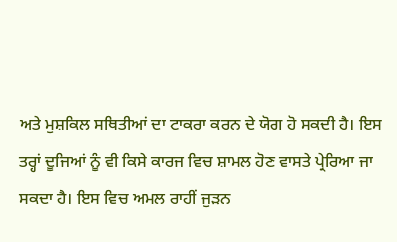ਅਤੇ ਮੁਸ਼ਕਿਲ ਸਥਿਤੀਆਂ ਦਾ ਟਾਕਰਾ ਕਰਨ ਦੇ ਯੋਗ ਹੋ ਸਕਦੀ ਹੈ। ਇਸ ਤਰ੍ਹਾਂ ਦੂਜਿਆਂ ਨੂੰ ਵੀ ਕਿਸੇ ਕਾਰਜ ਵਿਚ ਸ਼ਾਮਲ ਹੋਣ ਵਾਸਤੇ ਪ੍ਰੇਰਿਆ ਜਾ ਸਕਦਾ ਹੈ। ਇਸ ਵਿਚ ਅਮਲ ਰਾਹੀਂ ਜੁੜਨ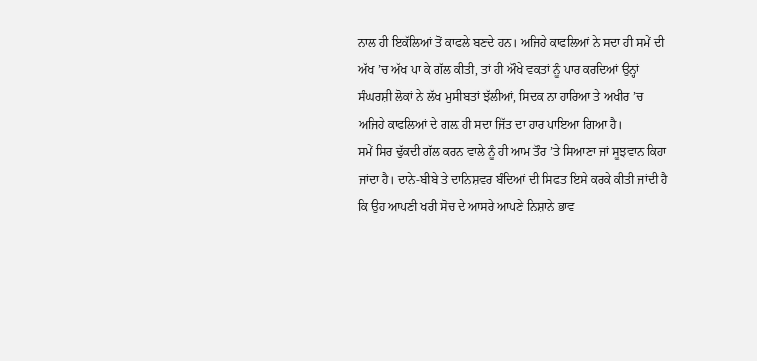ਨਾਲ ਹੀ ਇਕੱਲਿਆਂ ਤੋਂ ਕਾਫਲੇ ਬਣਦੇ ਹਨ। ਅਜਿਹੇ ਕਾਫਲਿਆਂ ਨੇ ਸਦਾ ਹੀ ਸਮੇਂ ਦੀ ਅੱਖ ’ਚ ਅੱਖ ਪਾ ਕੇ ਗੱਲ ਕੀਤੀ, ਤਾਂ ਹੀ ਔਖੇ ਵਕਤਾਂ ਨੂੰ ਪਾਰ ਕਰਦਿਆਂ ਉਨ੍ਹਾਂ ਸੰਘਰਸ਼ੀ ਲੋਕਾਂ ਨੇ ਲੱਖ ਮੁਸੀਬਤਾਂ ਝੱਲੀਆਂ, ਸਿਦਕ ਨਾ ਹਾਰਿਆ ਤੇ ਅਖੀਰ ’ਚ ਅਜਿਹੇ ਕਾਫਲਿਆਂ ਦੇ ਗਲ਼ ਹੀ ਸਦਾ ਜਿੱਤ ਦਾ ਹਾਰ ਪਾਇਆ ਗਿਆ ਹੈ।
ਸਮੇਂ ਸਿਰ ਢੁੱਕਦੀ ਗੱਲ ਕਰਨ ਵਾਲੇ ਨੂੰ ਹੀ ਆਮ ਤੌਰ ’ਤੇ ਸਿਆਣਾ ਜਾਂ ਸੂਝਵਾਨ ਕਿਹਾ ਜਾਂਦਾ ਹੈ। ਦਾਨੇ-ਬੀਬੇ ਤੇ ਦਾਨਿਸ਼ਵਰ ਬੰਦਿਆਂ ਦੀ ਸਿਫਤ ਇਸੇ ਕਰਕੇ ਕੀਤੀ ਜਾਂਦੀ ਹੈ ਕਿ ਉਹ ਆਪਣੀ ਖਰੀ ਸੋਚ ਦੇ ਆਸਰੇ ਆਪਣੇ ਨਿਸ਼ਾਨੇ ਭਾਵ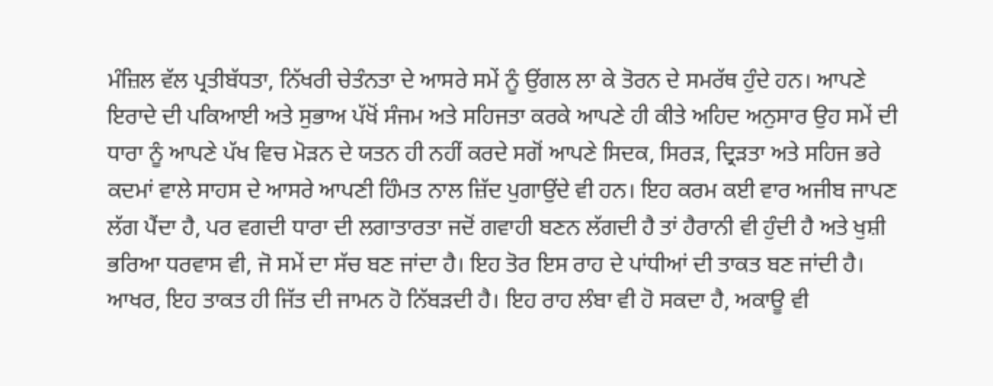ਮੰਜ਼ਿਲ ਵੱਲ ਪ੍ਰਤੀਬੱਧਤਾ, ਨਿੱਖਰੀ ਚੇਤੰਨਤਾ ਦੇ ਆਸਰੇ ਸਮੇਂ ਨੂੰ ਉਂਗਲ ਲਾ ਕੇ ਤੋਰਨ ਦੇ ਸਮਰੱਥ ਹੁੰਦੇ ਹਨ। ਆਪਣੇ ਇਰਾਦੇ ਦੀ ਪਕਿਆਈ ਅਤੇ ਸੁਭਾਅ ਪੱਖੋਂ ਸੰਜਮ ਅਤੇ ਸਹਿਜਤਾ ਕਰਕੇ ਆਪਣੇ ਹੀ ਕੀਤੇ ਅਹਿਦ ਅਨੁਸਾਰ ਉਹ ਸਮੇਂ ਦੀ ਧਾਰਾ ਨੂੰ ਆਪਣੇ ਪੱਖ ਵਿਚ ਮੋੜਨ ਦੇ ਯਤਨ ਹੀ ਨਹੀਂ ਕਰਦੇ ਸਗੋਂ ਆਪਣੇ ਸਿਦਕ, ਸਿਰੜ, ਦ੍ਰਿੜਤਾ ਅਤੇ ਸਹਿਜ ਭਰੇ ਕਦਮਾਂ ਵਾਲੇ ਸਾਹਸ ਦੇ ਆਸਰੇ ਆਪਣੀ ਹਿੰਮਤ ਨਾਲ ਜ਼ਿੱਦ ਪੁਗਾਉਂਦੇ ਵੀ ਹਨ। ਇਹ ਕਰਮ ਕਈ ਵਾਰ ਅਜੀਬ ਜਾਪਣ ਲੱਗ ਪੈਂਦਾ ਹੈ, ਪਰ ਵਗਦੀ ਧਾਰਾ ਦੀ ਲਗਾਤਾਰਤਾ ਜਦੋਂ ਗਵਾਹੀ ਬਣਨ ਲੱਗਦੀ ਹੈ ਤਾਂ ਹੈਰਾਨੀ ਵੀ ਹੁੰਦੀ ਹੈ ਅਤੇ ਖੁਸ਼ੀ ਭਰਿਆ ਧਰਵਾਸ ਵੀ, ਜੋ ਸਮੇਂ ਦਾ ਸੱਚ ਬਣ ਜਾਂਦਾ ਹੈ। ਇਹ ਤੋਰ ਇਸ ਰਾਹ ਦੇ ਪਾਂਧੀਆਂ ਦੀ ਤਾਕਤ ਬਣ ਜਾਂਦੀ ਹੈ। ਆਖਰ, ਇਹ ਤਾਕਤ ਹੀ ਜਿੱਤ ਦੀ ਜਾਮਨ ਹੋ ਨਿੱਬੜਦੀ ਹੈ। ਇਹ ਰਾਹ ਲੰਬਾ ਵੀ ਹੋ ਸਕਦਾ ਹੈ, ਅਕਾਊ ਵੀ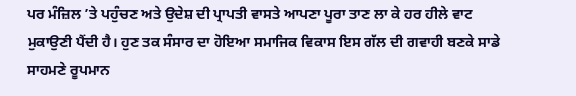ਪਰ ਮੰਜ਼ਿਲ ’ਤੇ ਪਹੁੰਚਣ ਅਤੇ ਉਦੇਸ਼ ਦੀ ਪ੍ਰਾਪਤੀ ਵਾਸਤੇ ਆਪਣਾ ਪੂਰਾ ਤਾਣ ਲਾ ਕੇ ਹਰ ਹੀਲੇ ਵਾਟ ਮੁਕਾਉਣੀ ਪੈਂਦੀ ਹੈ। ਹੁਣ ਤਕ ਸੰਸਾਰ ਦਾ ਹੋਇਆ ਸਮਾਜਿਕ ਵਿਕਾਸ ਇਸ ਗੱਲ ਦੀ ਗਵਾਹੀ ਬਣਕੇ ਸਾਡੇ ਸਾਹਮਣੇ ਰੂਪਮਾਨ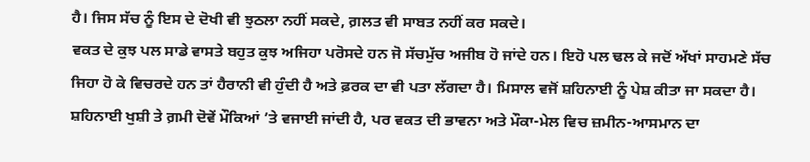ਹੈ। ਜਿਸ ਸੱਚ ਨੂੰ ਇਸ ਦੇ ਦੋਖੀ ਵੀ ਝੁਠਲਾ ਨਹੀਂ ਸਕਦੇ, ਗ਼ਲਤ ਵੀ ਸਾਬਤ ਨਹੀਂ ਕਰ ਸਕਦੇ।
ਵਕਤ ਦੇ ਕੁਝ ਪਲ ਸਾਡੇ ਵਾਸਤੇ ਬਹੁਤ ਕੁਝ ਅਜਿਹਾ ਪਰੋਸਦੇ ਹਨ ਜੋ ਸੱਚਮੁੱਚ ਅਜੀਬ ਹੋ ਜਾਂਦੇ ਹਨ। ਇਹੋ ਪਲ ਢਲ ਕੇ ਜਦੋਂ ਅੱਖਾਂ ਸਾਹਮਣੇ ਸੱਚ ਜਿਹਾ ਹੋ ਕੇ ਵਿਚਰਦੇ ਹਨ ਤਾਂ ਹੈਰਾਨੀ ਵੀ ਹੁੰਦੀ ਹੈ ਅਤੇ ਫ਼ਰਕ ਦਾ ਵੀ ਪਤਾ ਲੱਗਦਾ ਹੈ। ਮਿਸਾਲ ਵਜੋਂ ਸ਼ਹਿਨਾਈ ਨੂੰ ਪੇਸ਼ ਕੀਤਾ ਜਾ ਸਕਦਾ ਹੈ। ਸ਼ਹਿਨਾਈ ਖੁਸ਼ੀ ਤੇ ਗ਼ਮੀ ਦੋਵੇਂ ਮੌਕਿਆਂ ’ਤੇ ਵਜਾਈ ਜਾਂਦੀ ਹੈ, ਪਰ ਵਕਤ ਦੀ ਭਾਵਨਾ ਅਤੇ ਮੌਕਾ-ਮੇਲ ਵਿਚ ਜ਼ਮੀਨ-ਆਸਮਾਨ ਦਾ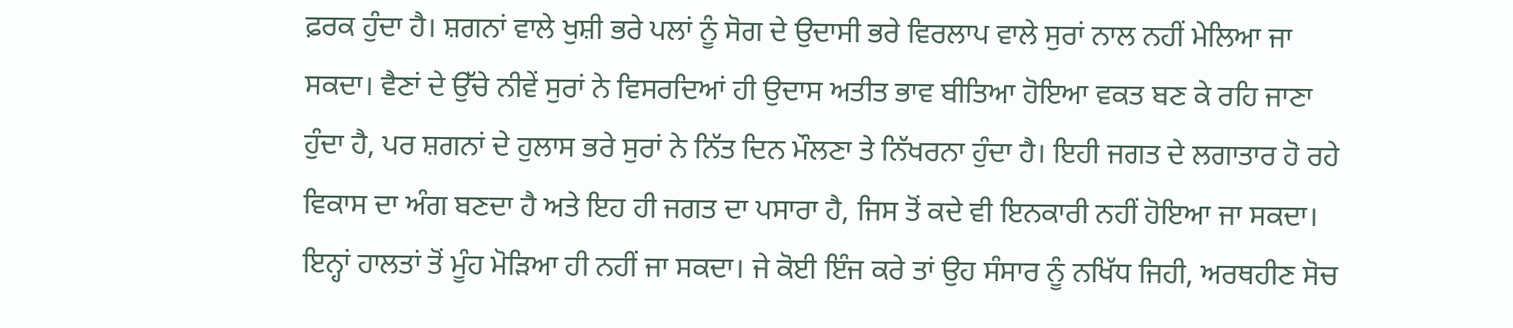ਫ਼ਰਕ ਹੁੰਦਾ ਹੈ। ਸ਼ਗਨਾਂ ਵਾਲੇ ਖੁਸ਼ੀ ਭਰੇ ਪਲਾਂ ਨੂੰ ਸੋਗ ਦੇ ਉਦਾਸੀ ਭਰੇ ਵਿਰਲਾਪ ਵਾਲੇ ਸੁਰਾਂ ਨਾਲ ਨਹੀਂ ਮੇਲਿਆ ਜਾ ਸਕਦਾ। ਵੈਣਾਂ ਦੇ ਉੱਚੇ ਨੀਵੇਂ ਸੁਰਾਂ ਨੇ ਵਿਸਰਦਿਆਂ ਹੀ ਉਦਾਸ ਅਤੀਤ ਭਾਵ ਬੀਤਿਆ ਹੋਇਆ ਵਕਤ ਬਣ ਕੇ ਰਹਿ ਜਾਣਾ ਹੁੰਦਾ ਹੈ, ਪਰ ਸ਼ਗਨਾਂ ਦੇ ਹੁਲਾਸ ਭਰੇ ਸੁਰਾਂ ਨੇ ਨਿੱਤ ਦਿਨ ਮੌਲਣਾ ਤੇ ਨਿੱਖਰਨਾ ਹੁੰਦਾ ਹੈ। ਇਹੀ ਜਗਤ ਦੇ ਲਗਾਤਾਰ ਹੋ ਰਹੇ ਵਿਕਾਸ ਦਾ ਅੰਗ ਬਣਦਾ ਹੈ ਅਤੇ ਇਹ ਹੀ ਜਗਤ ਦਾ ਪਸਾਰਾ ਹੈ, ਜਿਸ ਤੋਂ ਕਦੇ ਵੀ ਇਨਕਾਰੀ ਨਹੀਂ ਹੋਇਆ ਜਾ ਸਕਦਾ। ਇਨ੍ਹਾਂ ਹਾਲਤਾਂ ਤੋਂ ਮੂੰਹ ਮੋੜਿਆ ਹੀ ਨਹੀਂ ਜਾ ਸਕਦਾ। ਜੇ ਕੋਈ ਇੰਜ ਕਰੇ ਤਾਂ ਉਹ ਸੰਸਾਰ ਨੂੰ ਨਖਿੱਧ ਜਿਹੀ, ਅਰਥਹੀਣ ਸੋਚ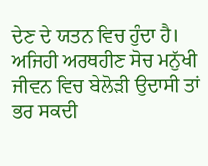ਦੇਣ ਦੇ ਯਤਨ ਵਿਚ ਹੁੰਦਾ ਹੈ। ਅਜਿਹੀ ਅਰਥਹੀਣ ਸੋਚ ਮਨੁੱਖੀ ਜੀਵਨ ਵਿਚ ਬੇਲੋੜੀ ਉਦਾਸੀ ਤਾਂ ਭਰ ਸਕਦੀ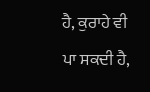ਹੈ, ਕੁਰਾਹੇ ਵੀ ਪਾ ਸਕਦੀ ਹੈ,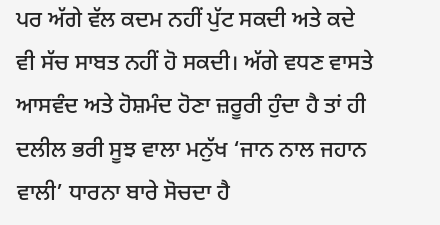ਪਰ ਅੱਗੇ ਵੱਲ ਕਦਮ ਨਹੀਂ ਪੁੱਟ ਸਕਦੀ ਅਤੇ ਕਦੇ ਵੀ ਸੱਚ ਸਾਬਤ ਨਹੀਂ ਹੋ ਸਕਦੀ। ਅੱਗੇ ਵਧਣ ਵਾਸਤੇ ਆਸਵੰਦ ਅਤੇ ਹੋਸ਼ਮੰਦ ਹੋਣਾ ਜ਼ਰੂਰੀ ਹੁੰਦਾ ਹੈ ਤਾਂ ਹੀ ਦਲੀਲ ਭਰੀ ਸੂਝ ਵਾਲਾ ਮਨੁੱਖ ‘ਜਾਨ ਨਾਲ ਜਹਾਨ ਵਾਲੀ’ ਧਾਰਨਾ ਬਾਰੇ ਸੋਚਦਾ ਹੈ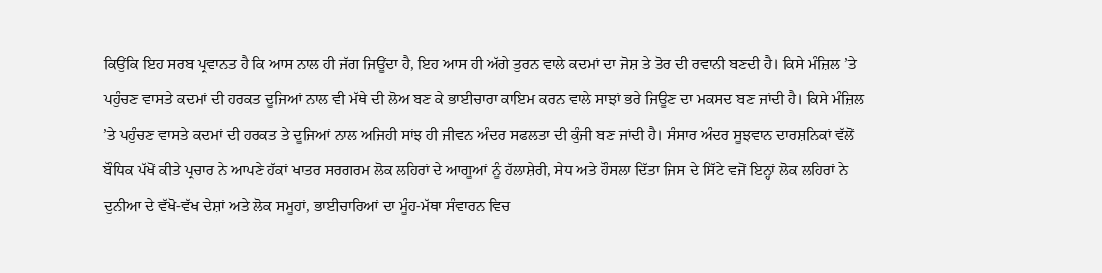ਕਿਉਂਕਿ ਇਹ ਸਰਬ ਪ੍ਰਵਾਨਤ ਹੈ ਕਿ ਆਸ ਨਾਲ ਹੀ ਜੱਗ ਜਿਊਂਦਾ ਹੈ, ਇਹ ਆਸ ਹੀ ਅੱਗੇ ਤੁਰਨ ਵਾਲੇ ਕਦਮਾਂ ਦਾ ਜੋਸ਼ ਤੇ ਤੋਰ ਦੀ ਰਵਾਨੀ ਬਣਦੀ ਹੈ। ਕਿਸੇ ਮੰਜ਼ਿਲ ’ਤੇ ਪਹੁੰਚਣ ਵਾਸਤੇ ਕਦਮਾਂ ਦੀ ਹਰਕਤ ਦੂਜਿਆਂ ਨਾਲ ਵੀ ਮੱਥੇ ਦੀ ਲੋਅ ਬਣ ਕੇ ਭਾਈਚਾਰਾ ਕਾਇਮ ਕਰਨ ਵਾਲੇ ਸਾਝਾਂ ਭਰੇ ਜਿਊਣ ਦਾ ਮਕਸਦ ਬਣ ਜਾਂਦੀ ਹੈ। ਕਿਸੇ ਮੰਜ਼ਿਲ ’ਤੇ ਪਹੁੰਚਣ ਵਾਸਤੇ ਕਦਮਾਂ ਦੀ ਹਰਕਤ ਤੇ ਦੂਜਿਆਂ ਨਾਲ ਅਜਿਹੀ ਸਾਂਝ ਹੀ ਜੀਵਨ ਅੰਦਰ ਸਫਲਤਾ ਦੀ ਕੁੰਜੀ ਬਣ ਜਾਂਦੀ ਹੈ। ਸੰਸਾਰ ਅੰਦਰ ਸੂਝਵਾਨ ਦਾਰਸ਼ਨਿਕਾਂ ਵੱਲੋਂ ਬੌਧਿਕ ਪੱਖੋਂ ਕੀਤੇ ਪ੍ਰਚਾਰ ਨੇ ਆਪਣੇ ਹੱਕਾਂ ਖਾਤਰ ਸਰਗਰਮ ਲੋਕ ਲਹਿਰਾਂ ਦੇ ਆਗੂਆਂ ਨੂੰ ਹੱਲਾਸ਼ੇਰੀ, ਸੇਧ ਅਤੇ ਹੌਸਲਾ ਦਿੱਤਾ ਜਿਸ ਦੇ ਸਿੱਟੇ ਵਜੋਂ ਇਨ੍ਹਾਂ ਲੋਕ ਲਹਿਰਾਂ ਨੇ ਦੁਨੀਆ ਦੇ ਵੱਖੋ-ਵੱਖ ਦੇਸ਼ਾਂ ਅਤੇ ਲੋਕ ਸਮੂਹਾਂ, ਭਾਈਚਾਰਿਆਂ ਦਾ ਮੂੰਹ-ਮੱਥਾ ਸੰਵਾਰਨ ਵਿਚ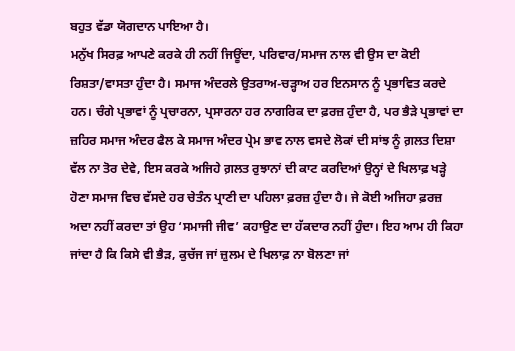ਬਹੁਤ ਵੱਡਾ ਯੋਗਦਾਨ ਪਾਇਆ ਹੈ।
ਮਨੁੱਖ ਸਿਰਫ਼ ਆਪਣੇ ਕਰਕੇ ਹੀ ਨਹੀਂ ਜਿਊਂਦਾ, ਪਰਿਵਾਰ/ਸਮਾਜ ਨਾਲ ਵੀ ਉਸ ਦਾ ਕੋਈ ਰਿਸ਼ਤਾ/ਵਾਸਤਾ ਹੁੰਦਾ ਹੈ। ਸਮਾਜ ਅੰਦਰਲੇ ਉਤਰਾਅ-ਚੜ੍ਹਾਅ ਹਰ ਇਨਸਾਨ ਨੂੰ ਪ੍ਰਭਾਵਿਤ ਕਰਦੇ ਹਨ। ਚੰਗੇ ਪ੍ਰਭਾਵਾਂ ਨੂੰ ਪ੍ਰਚਾਰਨਾ, ਪ੍ਰਸਾਰਨਾ ਹਰ ਨਾਗਰਿਕ ਦਾ ਫ਼ਰਜ਼ ਹੁੰਦਾ ਹੈ, ਪਰ ਭੈੜੇ ਪ੍ਰਭਾਵਾਂ ਦਾ ਜ਼ਹਿਰ ਸਮਾਜ ਅੰਦਰ ਫੈਲ ਕੇ ਸਮਾਜ ਅੰਦਰ ਪ੍ਰੇਮ ਭਾਵ ਨਾਲ ਵਸਦੇ ਲੋਕਾਂ ਦੀ ਸਾਂਝ ਨੂੰ ਗ਼ਲਤ ਦਿਸ਼ਾ ਵੱਲ ਨਾ ਤੋਰ ਦੇਵੇ, ਇਸ ਕਰਕੇ ਅਜਿਹੇ ਗ਼ਲਤ ਰੁਝਾਨਾਂ ਦੀ ਕਾਟ ਕਰਦਿਆਂ ਉਨ੍ਹਾਂ ਦੇ ਖਿਲਾਫ਼ ਖੜ੍ਹੇ ਹੋਣਾ ਸਮਾਜ ਵਿਚ ਵੱਸਦੇ ਹਰ ਚੇਤੰਨ ਪ੍ਰਾਣੀ ਦਾ ਪਹਿਲਾ ਫ਼ਰਜ਼ ਹੁੰਦਾ ਹੈ। ਜੇ ਕੋਈ ਅਜਿਹਾ ਫ਼ਰਜ਼ ਅਦਾ ਨਹੀਂ ਕਰਦਾ ਤਾਂ ਉਹ ‘ਸਮਾਜੀ ਜੀਵ’ ਕਹਾਉਣ ਦਾ ਹੱਕਦਾਰ ਨਹੀਂ ਹੁੰਦਾ। ਇਹ ਆਮ ਹੀ ਕਿਹਾ ਜਾਂਦਾ ਹੈ ਕਿ ਕਿਸੇ ਵੀ ਭੈੜ, ਕੁਚੱਜ ਜਾਂ ਜ਼ੁਲਮ ਦੇ ਖਿਲਾਫ਼ ਨਾ ਬੋਲਣਾ ਜਾਂ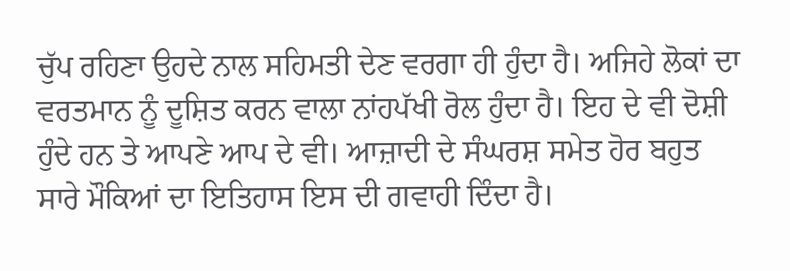ਚੁੱਪ ਰਹਿਣਾ ਉਹਦੇ ਨਾਲ ਸਹਿਮਤੀ ਦੇਣ ਵਰਗਾ ਹੀ ਹੁੰਦਾ ਹੈ। ਅਜਿਹੇ ਲੋਕਾਂ ਦਾ ਵਰਤਮਾਨ ਨੂੰ ਦੂਸ਼ਿਤ ਕਰਨ ਵਾਲਾ ਨਾਂਹਪੱਖੀ ਰੋਲ ਹੁੰਦਾ ਹੈ। ਇਹ ਦੇ ਵੀ ਦੋਸ਼ੀ ਹੁੰਦੇ ਹਨ ਤੇ ਆਪਣੇ ਆਪ ਦੇ ਵੀ। ਆਜ਼ਾਦੀ ਦੇ ਸੰਘਰਸ਼ ਸਮੇਤ ਹੋਰ ਬਹੁਤ ਸਾਰੇ ਮੌਕਿਆਂ ਦਾ ਇਤਿਹਾਸ ਇਸ ਦੀ ਗਵਾਹੀ ਦਿੰਦਾ ਹੈ।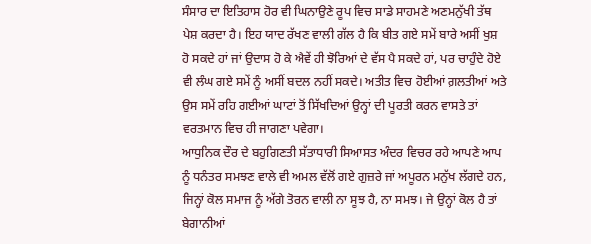ਸੰਸਾਰ ਦਾ ਇਤਿਹਾਸ ਹੋਰ ਵੀ ਘਿਨਾਉਣੇ ਰੂਪ ਵਿਚ ਸਾਡੇ ਸਾਹਮਣੇ ਅਣਮਨੁੱਖੀ ਤੱਥ ਪੇਸ਼ ਕਰਦਾ ਹੈ। ਇਹ ਯਾਦ ਰੱਖਣ ਵਾਲੀ ਗੱਲ ਹੈ ਕਿ ਬੀਤ ਗਏ ਸਮੇਂ ਬਾਰੇ ਅਸੀਂ ਖੁਸ਼ ਹੋ ਸਕਦੇ ਹਾਂ ਜਾਂ ਉਦਾਸ ਹੋ ਕੇ ਐਵੇਂ ਹੀ ਝੋਰਿਆਂ ਦੇ ਵੱਸ ਪੈ ਸਕਦੇ ਹਾਂ, ਪਰ ਚਾਹੁੰਦੇ ਹੋਏ ਵੀ ਲੰਘ ਗਏ ਸਮੇਂ ਨੂੰ ਅਸੀਂ ਬਦਲ ਨਹੀਂ ਸਕਦੇ। ਅਤੀਤ ਵਿਚ ਹੋਈਆਂ ਗ਼ਲਤੀਆਂ ਅਤੇ ਉਸ ਸਮੇਂ ਰਹਿ ਗਈਆਂ ਘਾਟਾਂ ਤੋਂ ਸਿੱਖਦਿਆਂ ਉਨ੍ਹਾਂ ਦੀ ਪੂਰਤੀ ਕਰਨ ਵਾਸਤੇ ਤਾਂ ਵਰਤਮਾਨ ਵਿਚ ਹੀ ਜਾਗਣਾ ਪਵੇਗਾ।
ਆਧੁਨਿਕ ਦੌਰ ਦੇ ਬਹੁਗਿਣਤੀ ਸੱਤਾਧਾਰੀ ਸਿਆਸਤ ਅੰਦਰ ਵਿਚਰ ਰਹੇ ਆਪਣੇ ਆਪ ਨੂੰ ਧਨੰਤਰ ਸਮਝਣ ਵਾਲੇ ਵੀ ਅਮਲ ਵੱਲੋਂ ਗਏ ਗੁਜ਼ਰੇ ਜਾਂ ਅਪੂਰਨ ਮਨੁੱਖ ਲੱਗਦੇ ਹਨ, ਜਿਨ੍ਹਾਂ ਕੋਲ ਸਮਾਜ ਨੂੰ ਅੱਗੇ ਤੋਰਨ ਵਾਲੀ ਨਾ ਸੂਝ ਹੈ, ਨਾ ਸਮਝ। ਜੇ ਉਨ੍ਹਾਂ ਕੋਲ ਹੈ ਤਾਂ ਬੇਗਾਨੀਆਂ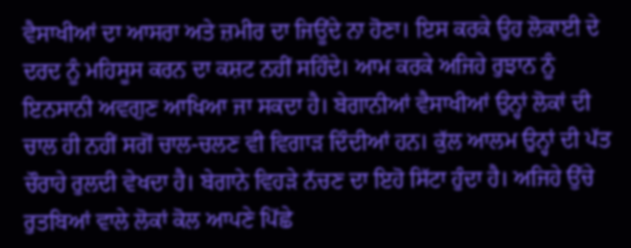ਵੈਸਾਖੀਆਂ ਦਾ ਆਸਰਾ ਅਤੇ ਜ਼ਮੀਰ ਦਾ ਜਿਊਂਦੇ ਨਾ ਹੋਣਾ। ਇਸ ਕਰਕੇ ਉਹ ਲੋਕਾਈ ਦੇ ਦਰਦ ਨੂੰ ਮਹਿਸੂਸ ਕਰਨ ਦਾ ਕਸ਼ਟ ਨਹੀਂ ਸਹਿੰਦੇ। ਆਮ ਕਰਕੇ ਅਜਿਹੇ ਰੁਝਾਨ ਨੂੰ ਇਨਸਾਨੀ ਅਵਗੁਣ ਆਖਿਆ ਜਾ ਸਕਦਾ ਹੈ। ਬੇਗਾਨੀਆਂ ਵੈਸਾਖੀਆਂ ਉਨ੍ਹਾਂ ਲੋਕਾਂ ਦੀ ਚਾਲ ਹੀ ਨਹੀਂ ਸਗੋਂ ਚਾਲ-ਚਲਣ ਵੀ ਵਿਗਾੜ ਦਿੰਦੀਆਂ ਹਨ। ਕੁੱਲ ਆਲਮ ਉਨ੍ਹਾਂ ਦੀ ਪੱਤ ਚੌਰਾਹੇ ਰੁਲਦੀ ਵੇਖਦਾ ਹੈ। ਬੇਗਾਨੇ ਵਿਹੜੇ ਨੱਚਣ ਦਾ ਇਹੋ ਸਿੱਟਾ ਹੁੰਦਾ ਹੈ। ਅਜਿਹੇ ਉੱਚੇ ਰੁਤਬਿਆਂ ਵਾਲੇ ਲੋਕਾਂ ਕੋਲ ਆਪਣੇ ਪਿੱਛੇ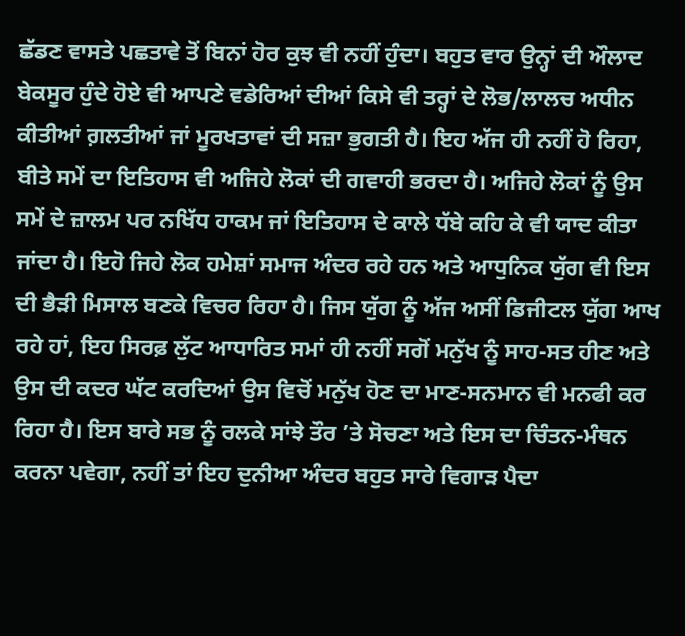ਛੱਡਣ ਵਾਸਤੇ ਪਛਤਾਵੇ ਤੋਂ ਬਿਨਾਂ ਹੋਰ ਕੁਝ ਵੀ ਨਹੀਂ ਹੁੰਦਾ। ਬਹੁਤ ਵਾਰ ਉਨ੍ਹਾਂ ਦੀ ਔਲਾਦ ਬੇਕਸੂਰ ਹੁੰਦੇ ਹੋਏ ਵੀ ਆਪਣੇ ਵਡੇਰਿਆਂ ਦੀਆਂ ਕਿਸੇ ਵੀ ਤਰ੍ਹਾਂ ਦੇ ਲੋਭ/ਲਾਲਚ ਅਧੀਨ ਕੀਤੀਆਂ ਗ਼ਲਤੀਆਂ ਜਾਂ ਮੂਰਖਤਾਵਾਂ ਦੀ ਸਜ਼ਾ ਭੁਗਤੀ ਹੈ। ਇਹ ਅੱਜ ਹੀ ਨਹੀਂ ਹੋ ਰਿਹਾ, ਬੀਤੇ ਸਮੇਂ ਦਾ ਇਤਿਹਾਸ ਵੀ ਅਜਿਹੇ ਲੋਕਾਂ ਦੀ ਗਵਾਹੀ ਭਰਦਾ ਹੈ। ਅਜਿਹੇ ਲੋਕਾਂ ਨੂੰ ਉਸ ਸਮੇਂ ਦੇ ਜ਼ਾਲਮ ਪਰ ਨਖਿੱਧ ਹਾਕਮ ਜਾਂ ਇਤਿਹਾਸ ਦੇ ਕਾਲੇ ਧੱਬੇ ਕਹਿ ਕੇ ਵੀ ਯਾਦ ਕੀਤਾ ਜਾਂਦਾ ਹੈ। ਇਹੋ ਜਿਹੇ ਲੋਕ ਹਮੇਸ਼ਾਂ ਸਮਾਜ ਅੰਦਰ ਰਹੇ ਹਨ ਅਤੇ ਆਧੁਨਿਕ ਯੁੱਗ ਵੀ ਇਸ ਦੀ ਭੈੜੀ ਮਿਸਾਲ ਬਣਕੇ ਵਿਚਰ ਰਿਹਾ ਹੈ। ਜਿਸ ਯੁੱਗ ਨੂੰ ਅੱਜ ਅਸੀਂ ਡਿਜੀਟਲ ਯੁੱਗ ਆਖ ਰਹੇ ਹਾਂ, ਇਹ ਸਿਰਫ਼ ਲੁੱਟ ਆਧਾਰਿਤ ਸਮਾਂ ਹੀ ਨਹੀਂ ਸਗੋਂ ਮਨੁੱਖ ਨੂੰ ਸਾਹ-ਸਤ ਹੀਣ ਅਤੇ ਉਸ ਦੀ ਕਦਰ ਘੱਟ ਕਰਦਿਆਂ ਉਸ ਵਿਚੋਂ ਮਨੁੱਖ ਹੋਣ ਦਾ ਮਾਣ-ਸਨਮਾਨ ਵੀ ਮਨਫੀ ਕਰ ਰਿਹਾ ਹੈ। ਇਸ ਬਾਰੇ ਸਭ ਨੂੰ ਰਲਕੇ ਸਾਂਝੇ ਤੌਰ ’ਤੇ ਸੋਚਣਾ ਅਤੇ ਇਸ ਦਾ ਚਿੰਤਨ-ਮੰਥਨ ਕਰਨਾ ਪਵੇਗਾ, ਨਹੀਂ ਤਾਂ ਇਹ ਦੁਨੀਆ ਅੰਦਰ ਬਹੁਤ ਸਾਰੇ ਵਿਗਾੜ ਪੈਦਾ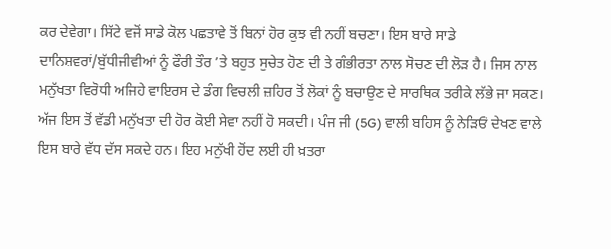ਕਰ ਦੇਵੇਗਾ। ਸਿੱਟੇ ਵਜੋਂ ਸਾਡੇ ਕੋਲ ਪਛਤਾਵੇ ਤੋਂ ਬਿਨਾਂ ਹੋਰ ਕੁਝ ਵੀ ਨਹੀਂ ਬਚਣਾ। ਇਸ ਬਾਰੇ ਸਾਡੇ ਦਾਨਿਸ਼ਵਰਾਂ/ਬੁੱਧੀਜੀਵੀਆਂ ਨੂੰ ਫੌਰੀ ਤੌਰ ’ਤੇ ਬਹੁਤ ਸੁਚੇਤ ਹੋਣ ਦੀ ਤੇ ਗੰਭੀਰਤਾ ਨਾਲ ਸੋਚਣ ਦੀ ਲੋੜ ਹੈ। ਜਿਸ ਨਾਲ ਮਨੁੱਖਤਾ ਵਿਰੋਧੀ ਅਜਿਹੇ ਵਾਇਰਸ ਦੇ ਡੰਗ ਵਿਚਲੀ ਜ਼ਹਿਰ ਤੋਂ ਲੋਕਾਂ ਨੂੰ ਬਚਾਉਣ ਦੇ ਸਾਰਥਿਕ ਤਰੀਕੇ ਲੱਭੇ ਜਾ ਸਕਣ। ਅੱਜ ਇਸ ਤੋਂ ਵੱਡੀ ਮਨੁੱਖਤਾ ਦੀ ਹੋਰ ਕੋਈ ਸੇਵਾ ਨਹੀਂ ਹੋ ਸਕਦੀ। ਪੰਜ ਜੀ (5G) ਵਾਲੀ ਬਹਿਸ ਨੂੰ ਨੇੜਿਓਂ ਦੇਖਣ ਵਾਲੇ ਇਸ ਬਾਰੇ ਵੱਧ ਦੱਸ ਸਕਦੇ ਹਨ। ਇਹ ਮਨੁੱਖੀ ਹੋਂਦ ਲਈ ਹੀ ਖ਼ਤਰਾ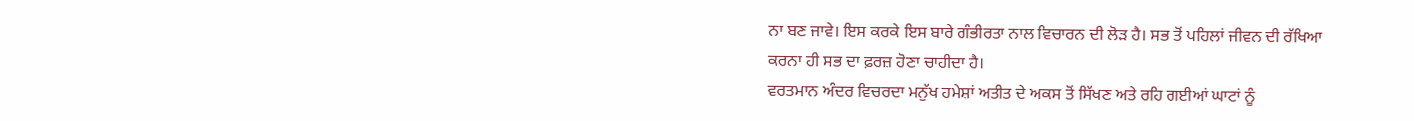ਨਾ ਬਣ ਜਾਵੇ। ਇਸ ਕਰਕੇ ਇਸ ਬਾਰੇ ਗੰਭੀਰਤਾ ਨਾਲ ਵਿਚਾਰਨ ਦੀ ਲੋੜ ਹੈ। ਸਭ ਤੋਂ ਪਹਿਲਾਂ ਜੀਵਨ ਦੀ ਰੱਖਿਆ ਕਰਨਾ ਹੀ ਸਭ ਦਾ ਫ਼ਰਜ਼ ਹੋਣਾ ਚਾਹੀਦਾ ਹੈ।
ਵਰਤਮਾਨ ਅੰਦਰ ਵਿਚਰਦਾ ਮਨੁੱਖ ਹਮੇਸ਼ਾਂ ਅਤੀਤ ਦੇ ਅਕਸ ਤੋਂ ਸਿੱਖਣ ਅਤੇ ਰਹਿ ਗਈਆਂ ਘਾਟਾਂ ਨੂੰ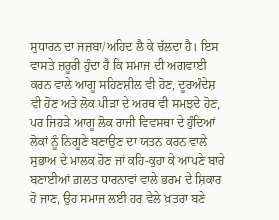ਸੁਧਾਰਨ ਦਾ ਜਜ਼ਬਾ/ਅਹਿਦ ਲੈ ਕੇ ਚੱਲਦਾ ਹੈ। ਇਸ ਵਾਸਤੇ ਜ਼ਰੂਰੀ ਹੁੰਦਾ ਹੈ ਕਿ ਸਮਾਜ ਦੀ ਅਗਵਾਈ ਕਰਨ ਵਾਲੇ ਆਗੂ ਸਹਿਣਸ਼ੀਲ ਵੀ ਹੋਣ, ਦੂਰਅੰਦੇਸ਼ ਵੀ ਹੋਣ ਅਤੇ ਲੋਕ ਪੀੜਾ ਦੇ ਅਰਥ ਵੀ ਸਮਝਦੇ ਹੋਣ, ਪਰ ਜਿਹੜੇ ਆਗੂ ਲੋਕ ਰਾਜੀ ਵਿਵਸਥਾ ਦੇ ਹੁੰਦਿਆਂ ਲੋਕਾਂ ਨੂੰ ਨਿਗੂਣੇ ਬਣਾਉਣ ਦਾ ਯਤਨ ਕਰਨ ਵਾਲੇ ਸੁਭਾਅ ਦੇ ਮਾਲਕ ਹੋਣ ਜਾਂ ਕਹਿ-ਕੁਹਾ ਕੇ ਆਪਣੇ ਬਾਰੇ ਬਣਾਈਆਂ ਗ਼ਲਤ ਧਾਰਨਾਵਾਂ ਵਾਲੇ ਭਰਮ ਦੇ ਸ਼ਿਕਾਰ ਹੋ ਜਾਣ, ਉਹ ਸਮਾਜ ਲਈ ਹਰ ਵੇਲੇ ਖ਼ਤਰਾ ਬਣੇ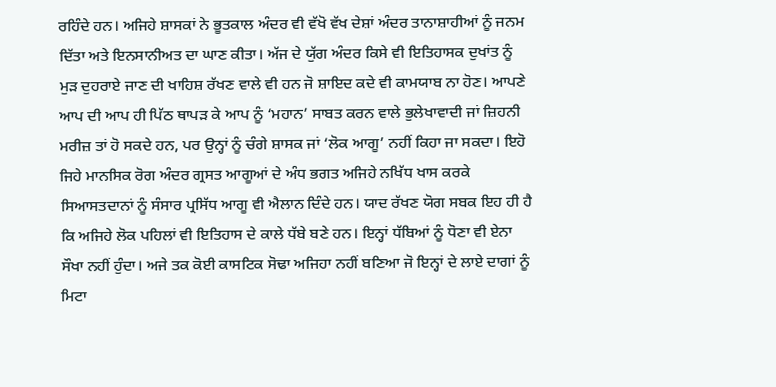ਰਹਿੰਦੇ ਹਨ। ਅਜਿਹੇ ਸ਼ਾਸਕਾਂ ਨੇ ਭੂਤਕਾਲ ਅੰਦਰ ਵੀ ਵੱਖੋ ਵੱਖ ਦੇਸ਼ਾਂ ਅੰਦਰ ਤਾਨਾਸ਼ਾਹੀਆਂ ਨੂੰ ਜਨਮ ਦਿੱਤਾ ਅਤੇ ਇਨਸਾਨੀਅਤ ਦਾ ਘਾਣ ਕੀਤਾ। ਅੱਜ ਦੇ ਯੁੱਗ ਅੰਦਰ ਕਿਸੇ ਵੀ ਇਤਿਹਾਸਕ ਦੁਖਾਂਤ ਨੂੰ ਮੁੜ ਦੁਹਰਾਏ ਜਾਣ ਦੀ ਖਾਹਿਸ਼ ਰੱਖਣ ਵਾਲੇ ਵੀ ਹਨ ਜੋ ਸ਼ਾਇਦ ਕਦੇ ਵੀ ਕਾਮਯਾਬ ਨਾ ਹੋਣ। ਆਪਣੇ ਆਪ ਦੀ ਆਪ ਹੀ ਪਿੱਠ ਥਾਪੜ ਕੇ ਆਪ ਨੂੰ ‘ਮਹਾਨ’ ਸਾਬਤ ਕਰਨ ਵਾਲੇ ਭੁਲੇਖਾਵਾਦੀ ਜਾਂ ਜ਼ਿਹਨੀ ਮਰੀਜ਼ ਤਾਂ ਹੋ ਸਕਦੇ ਹਨ, ਪਰ ਉਨ੍ਹਾਂ ਨੂੰ ਚੰਗੇ ਸ਼ਾਸਕ ਜਾਂ ‘ਲੋਕ ਆਗੂ’ ਨਹੀਂ ਕਿਹਾ ਜਾ ਸਕਦਾ। ਇਹੋ ਜਿਹੇ ਮਾਨਸਿਕ ਰੋਗ ਅੰਦਰ ਗ੍ਰਸਤ ਆਗੂਆਂ ਦੇ ਅੰਧ ਭਗਤ ਅਜਿਹੇ ਨਖਿੱਧ ਖਾਸ ਕਰਕੇ ਸਿਆਸਤਦਾਨਾਂ ਨੂੰ ਸੰਸਾਰ ਪ੍ਰਸਿੱਧ ਆਗੂ ਵੀ ਐਲਾਨ ਦਿੰਦੇ ਹਨ। ਯਾਦ ਰੱਖਣ ਯੋਗ ਸਬਕ ਇਹ ਹੀ ਹੈ ਕਿ ਅਜਿਹੇ ਲੋਕ ਪਹਿਲਾਂ ਵੀ ਇਤਿਹਾਸ ਦੇ ਕਾਲੇ ਧੱਬੇ ਬਣੇ ਹਨ। ਇਨ੍ਹਾਂ ਧੱਬਿਆਂ ਨੂੰ ਧੋਣਾ ਵੀ ਏਨਾ ਸੌਖਾ ਨਹੀਂ ਹੁੰਦਾ। ਅਜੇ ਤਕ ਕੋਈ ਕਾਸਟਿਕ ਸੋਢਾ ਅਜਿਹਾ ਨਹੀਂ ਬਣਿਆ ਜੋ ਇਨ੍ਹਾਂ ਦੇ ਲਾਏ ਦਾਗਾਂ ਨੂੰ ਮਿਟਾ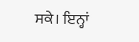ਸਕੇ। ਇਨ੍ਹਾਂ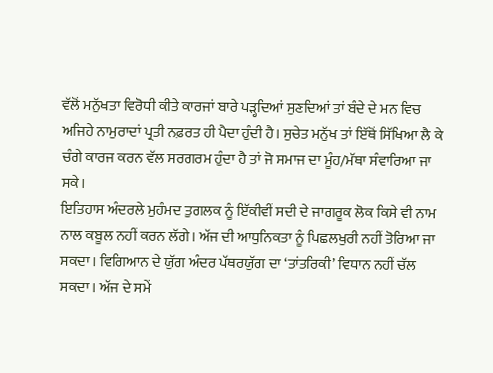ਵੱਲੋਂ ਮਨੁੱਖਤਾ ਵਿਰੋਧੀ ਕੀਤੇ ਕਾਰਜਾਂ ਬਾਰੇ ਪੜ੍ਹਦਿਆਂ ਸੁਣਦਿਆਂ ਤਾਂ ਬੰਦੇ ਦੇ ਮਨ ਵਿਚ ਅਜਿਹੇ ਨਾਮੁਰਾਦਾਂ ਪ੍ਰਤੀ ਨਫ਼ਰਤ ਹੀ ਪੈਦਾ ਹੁੰਦੀ ਹੈ। ਸੁਚੇਤ ਮਨੁੱਖ ਤਾਂ ਇੱਥੋਂ ਸਿੱਖਿਆ ਲੈ ਕੇ ਚੰਗੇ ਕਾਰਜ ਕਰਨ ਵੱਲ ਸਰਗਰਮ ਹੁੰਦਾ ਹੈ ਤਾਂ ਜੋ ਸਮਾਜ ਦਾ ਮੂੰਹ/ਮੱਥਾ ਸੰਵਾਰਿਆ ਜਾ ਸਕੇ।
ਇਤਿਹਾਸ ਅੰਦਰਲੇ ਮੁਹੰਮਦ ਤੁਗਲਕ ਨੂੰ ਇੱਕੀਵੀਂ ਸਦੀ ਦੇ ਜਾਗਰੂਕ ਲੋਕ ਕਿਸੇ ਵੀ ਨਾਮ ਨਾਲ ਕਬੂਲ ਨਹੀਂ ਕਰਨ ਲੱਗੇ। ਅੱਜ ਦੀ ਆਧੁਨਿਕਤਾ ਨੂੰ ਪਿਛਲਖੁਰੀ ਨਹੀਂ ਤੋਰਿਆ ਜਾ ਸਕਦਾ। ਵਿਗਿਆਨ ਦੇ ਯੁੱਗ ਅੰਦਰ ਪੱਥਰਯੁੱਗ ਦਾ ‘ਤਾਂਤਰਿਕੀ’ ਵਿਧਾਨ ਨਹੀਂ ਚੱਲ ਸਕਦਾ। ਅੱਜ ਦੇ ਸਮੇਂ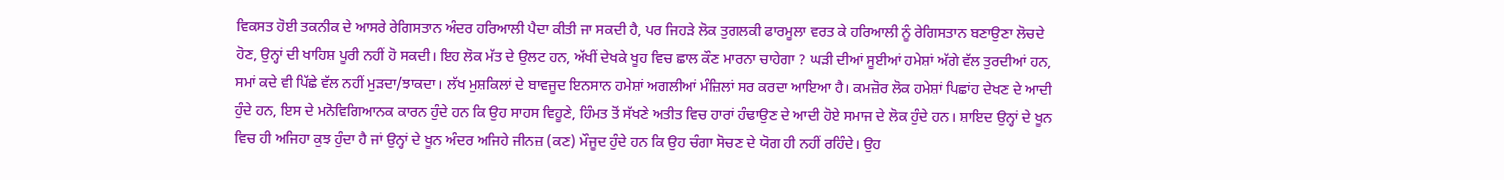ਵਿਕਸਤ ਹੋਈ ਤਕਨੀਕ ਦੇ ਆਸਰੇ ਰੇਗਿਸਤਾਨ ਅੰਦਰ ਹਰਿਆਲੀ ਪੈਦਾ ਕੀਤੀ ਜਾ ਸਕਦੀ ਹੈ, ਪਰ ਜਿਹੜੇ ਲੋਕ ਤੁਗਲਕੀ ਫਾਰਮੂਲਾ ਵਰਤ ਕੇ ਹਰਿਆਲੀ ਨੂੰ ਰੇਗਿਸਤਾਨ ਬਣਾਉਣਾ ਲੋਚਦੇ ਹੋਣ, ਉਨ੍ਹਾਂ ਦੀ ਖਾਹਿਸ਼ ਪੂਰੀ ਨਹੀਂ ਹੋ ਸਕਦੀ। ਇਹ ਲੋਕ ਮੱਤ ਦੇ ਉਲਟ ਹਨ, ਅੱਖੀਂ ਦੇਖਕੇ ਖੂਹ ਵਿਚ ਛਾਲ ਕੌਣ ਮਾਰਨਾ ਚਾਹੇਗਾ ? ਘੜੀ ਦੀਆਂ ਸੂਈਆਂ ਹਮੇਸ਼ਾਂ ਅੱਗੇ ਵੱਲ ਤੁਰਦੀਆਂ ਹਨ, ਸਮਾਂ ਕਦੇ ਵੀ ਪਿੱਛੇ ਵੱਲ ਨਹੀਂ ਮੁੜਦਾ/ਝਾਕਦਾ। ਲੱਖ ਮੁਸ਼ਕਿਲਾਂ ਦੇ ਬਾਵਜੂਦ ਇਨਸਾਨ ਹਮੇਸ਼ਾਂ ਅਗਲੀਆਂ ਮੰਜ਼ਿਲਾਂ ਸਰ ਕਰਦਾ ਆਇਆ ਹੈ। ਕਮਜ਼ੋਰ ਲੋਕ ਹਮੇਸ਼ਾਂ ਪਿਛਾਂਹ ਦੇਖਣ ਦੇ ਆਦੀ ਹੁੰਦੇ ਹਨ, ਇਸ ਦੇ ਮਨੋਵਿਗਿਆਨਕ ਕਾਰਨ ਹੁੰਦੇ ਹਨ ਕਿ ਉਹ ਸਾਹਸ ਵਿਹੂਣੇ, ਹਿੰਮਤ ਤੋਂ ਸੱਖਣੇ ਅਤੀਤ ਵਿਚ ਹਾਰਾਂ ਹੰਢਾਉਣ ਦੇ ਆਦੀ ਹੋਏ ਸਮਾਜ ਦੇ ਲੋਕ ਹੁੰਦੇ ਹਨ। ਸ਼ਾਇਦ ਉਨ੍ਹਾਂ ਦੇ ਖੂਨ ਵਿਚ ਹੀ ਅਜਿਹਾ ਕੁਝ ਹੁੰਦਾ ਹੈ ਜਾਂ ਉਨ੍ਹਾਂ ਦੇ ਖੂਨ ਅੰਦਰ ਅਜਿਹੇ ਜੀਨਜ਼ (ਕਣ) ਮੌਜੂਦ ਹੁੰਦੇ ਹਨ ਕਿ ਉਹ ਚੰਗਾ ਸੋਚਣ ਦੇ ਯੋਗ ਹੀ ਨਹੀਂ ਰਹਿੰਦੇ। ਉਹ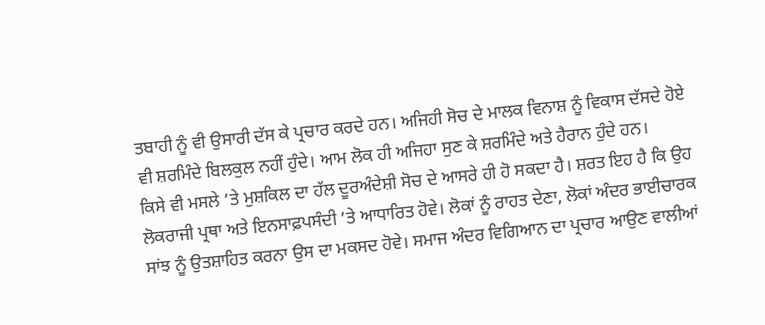ਤਬਾਹੀ ਨੂੰ ਵੀ ਉਸਾਰੀ ਦੱਸ ਕੇ ਪ੍ਰਚਾਰ ਕਰਦੇ ਹਨ। ਅਜਿਹੀ ਸੋਚ ਦੇ ਮਾਲਕ ਵਿਨਾਸ਼ ਨੂੰ ਵਿਕਾਸ ਦੱਸਦੇ ਹੋਏ ਵੀ ਸ਼ਰਮਿੰਦੇ ਬਿਲਕੁਲ ਨਹੀਂ ਹੁੰਦੇ। ਆਮ ਲੋਕ ਹੀ ਅਜਿਹਾ ਸੁਣ ਕੇ ਸ਼ਰਮਿੰਦੇ ਅਤੇ ਹੈਰਾਨ ਹੁੰਦੇ ਹਨ।
ਕਿਸੇ ਵੀ ਮਸਲੇ ’ਤੇ ਮੁਸ਼ਕਿਲ ਦਾ ਹੱਲ ਦੂਰਅੰਦੇਸ਼ੀ ਸੋਚ ਦੇ ਆਸਰੇ ਹੀ ਹੋ ਸਕਦਾ ਹੈ। ਸ਼ਰਤ ਇਹ ਹੈ ਕਿ ਉਹ ਲੋਕਰਾਜੀ ਪ੍ਰਥਾ ਅਤੇ ਇਨਸਾਫ਼ਪਸੰਦੀ ’ਤੇ ਆਧਾਰਿਤ ਹੋਵੇ। ਲੋਕਾਂ ਨੂੰ ਰਾਹਤ ਦੇਣਾ, ਲੋਕਾਂ ਅੰਦਰ ਭਾਈਚਾਰਕ ਸਾਂਝ ਨੂੰ ਉਤਸ਼ਾਹਿਤ ਕਰਨਾ ਉਸ ਦਾ ਮਕਸਦ ਹੋਵੇ। ਸਮਾਜ ਅੰਦਰ ਵਿਗਿਆਨ ਦਾ ਪ੍ਰਚਾਰ ਆਉਣ ਵਾਲੀਆਂ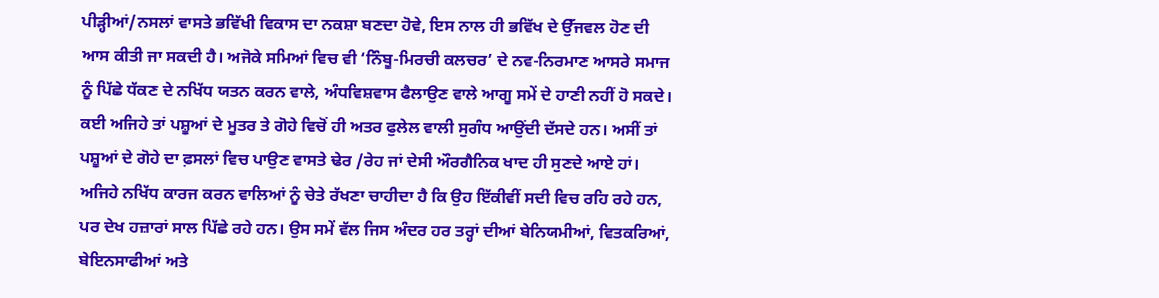ਪੀੜ੍ਹੀਆਂ/ਨਸਲਾਂ ਵਾਸਤੇ ਭਵਿੱਖੀ ਵਿਕਾਸ ਦਾ ਨਕਸ਼ਾ ਬਣਦਾ ਹੋਵੇ, ਇਸ ਨਾਲ ਹੀ ਭਵਿੱਖ ਦੇ ਉੱਜਵਲ ਹੋਣ ਦੀ ਆਸ ਕੀਤੀ ਜਾ ਸਕਦੀ ਹੈ। ਅਜੋਕੇ ਸਮਿਆਂ ਵਿਚ ਵੀ ‘ਨਿੰਬੂ-ਮਿਰਚੀ ਕਲਚਰ’ ਦੇ ਨਵ-ਨਿਰਮਾਣ ਆਸਰੇ ਸਮਾਜ ਨੂੰ ਪਿੱਛੇ ਧੱਕਣ ਦੇ ਨਖਿੱਧ ਯਤਨ ਕਰਨ ਵਾਲੇ, ਅੰਧਵਿਸ਼ਵਾਸ ਫੈਲਾਉਣ ਵਾਲੇ ਆਗੂ ਸਮੇਂ ਦੇ ਹਾਣੀ ਨਹੀਂ ਹੋ ਸਕਦੇ। ਕਈ ਅਜਿਹੇ ਤਾਂ ਪਸ਼ੂਆਂ ਦੇ ਮੂਤਰ ਤੇ ਗੋਹੇ ਵਿਚੋਂ ਹੀ ਅਤਰ ਫੁਲੇਲ ਵਾਲੀ ਸੁਗੰਧ ਆਉਂਦੀ ਦੱਸਦੇ ਹਨ। ਅਸੀਂ ਤਾਂ ਪਸ਼ੂਆਂ ਦੇ ਗੋਹੇ ਦਾ ਫ਼ਸਲਾਂ ਵਿਚ ਪਾਉਣ ਵਾਸਤੇ ਢੇਰ /ਰੇਹ ਜਾਂ ਦੇਸੀ ਔਰਗੈਨਿਕ ਖਾਦ ਹੀ ਸੁਣਦੇ ਆਏ ਹਾਂ। ਅਜਿਹੇ ਨਖਿੱਧ ਕਾਰਜ ਕਰਨ ਵਾਲਿਆਂ ਨੂੰ ਚੇਤੇ ਰੱਖਣਾ ਚਾਹੀਦਾ ਹੈ ਕਿ ਉਹ ਇੱਕੀਵੀਂ ਸਦੀ ਵਿਚ ਰਹਿ ਰਹੇ ਹਨ, ਪਰ ਦੇਖ ਹਜ਼ਾਰਾਂ ਸਾਲ ਪਿੱਛੇ ਰਹੇ ਹਨ। ਉਸ ਸਮੇਂ ਵੱਲ ਜਿਸ ਅੰਦਰ ਹਰ ਤਰ੍ਹਾਂ ਦੀਆਂ ਬੇਨਿਯਮੀਆਂ, ਵਿਤਕਰਿਆਂ, ਬੇਇਨਸਾਫੀਆਂ ਅਤੇ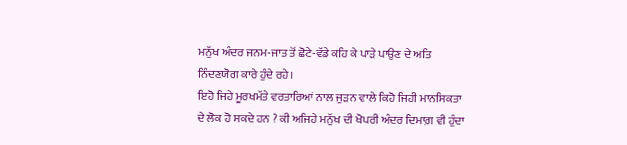ਮਨੁੱਖ ਅੰਦਰ ਜਨਮ-ਜਾਤ ਤੋਂ ਛੋਟੇ-ਵੱਡੇ ਕਹਿ ਕੇ ਪਾੜੇ ਪਾਉਣ ਦੇ ਅਤਿ ਨਿੰਦਣਯੋਗ ਕਾਰੇ ਹੁੰਦੇ ਰਹੇ।
ਇਹੋ ਜਿਹੇ ਮੂਰਖਮੱਤੇ ਵਰਤਾਰਿਆਂ ਨਾਲ ਜੁੜਨ ਵਾਲੇ ਕਿਹੋ ਜਿਹੀ ਮਾਨਸਿਕਤਾ ਦੇ ਲੋਕ ਹੋ ਸਕਦੇ ਹਨ ? ਕੀ ਅਜਿਹੇ ਮਨੁੱਖ ਦੀ ਖੋਪਰੀ ਅੰਦਰ ਦਿਮਾਗ਼ ਵੀ ਹੁੰਦਾ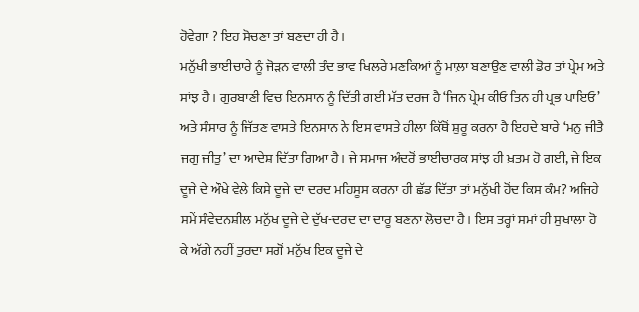ਹੋਵੇਗਾ ? ਇਹ ਸੋਚਣਾ ਤਾਂ ਬਣਦਾ ਹੀ ਹੈ।
ਮਨੁੱਖੀ ਭਾਈਚਾਰੇ ਨੂੰ ਜੋੜਨ ਵਾਲੀ ਤੰਦ ਭਾਵ ਖਿਲਰੇ ਮਣਕਿਆਂ ਨੂੰ ਮਾਲ਼ਾ ਬਣਾਉਣ ਵਾਲੀ ਡੋਰ ਤਾਂ ਪ੍ਰੇਮ ਅਤੇ ਸਾਂਝ ਹੈ। ਗੁਰਬਾਣੀ ਵਿਚ ਇਨਸਾਨ ਨੂੰ ਦਿੱਤੀ ਗਈ ਮੱਤ ਦਰਜ ਹੈ ‘ਜਿਨ ਪ੍ਰੇਮ ਕੀਓ ਤਿਨ ਹੀ ਪ੍ਰਭ ਪਾਇਓ’ ਅਤੇ ਸੰਸਾਰ ਨੂੰ ਜਿੱਤਣ ਵਾਸਤੇ ਇਨਸਾਨ ਨੇ ਇਸ ਵਾਸਤੇ ਹੀਲਾ ਕਿੱਥੋਂ ਸ਼ੁਰੂ ਕਰਨਾ ਹੈ ਇਹਦੇ ਬਾਰੇ ‘ਮਨੁ ਜੀਤੈ ਜਗੁ ਜੀਤੁ’ ਦਾ ਆਦੇਸ਼ ਦਿੱਤਾ ਗਿਆ ਹੈ। ਜੇ ਸਮਾਜ ਅੰਦਰੋਂ ਭਾਈਚਾਰਕ ਸਾਂਝ ਹੀ ਖ਼ਤਮ ਹੋ ਗਈ, ਜੇ ਇਕ ਦੂਜੇ ਦੇ ਔਖੇ ਵੇਲੇ ਕਿਸੇ ਦੂਜੇ ਦਾ ਦਰਦ ਮਹਿਸੂਸ ਕਰਨਾ ਹੀ ਛੱਡ ਦਿੱਤਾ ਤਾਂ ਮਨੁੱਖੀ ਹੋਂਦ ਕਿਸ ਕੰਮ? ਅਜਿਹੇ ਸਮੇਂ ਸੰਵੇਦਨਸ਼ੀਲ ਮਨੁੱਖ ਦੂਜੇ ਦੇ ਦੁੱਖ-ਦਰਦ ਦਾ ਦਾਰੂ ਬਣਨਾ ਲੋਚਦਾ ਹੈ। ਇਸ ਤਰ੍ਹਾਂ ਸਮਾਂ ਹੀ ਸੁਖਾਲਾ ਹੋ ਕੇ ਅੱਗੇ ਨਹੀਂ ਤੁਰਦਾ ਸਗੋਂ ਮਨੁੱਖ ਇਕ ਦੂਜੇ ਦੇ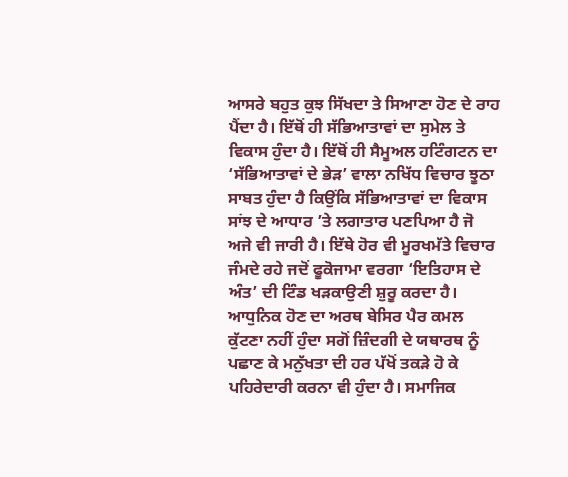ਆਸਰੇ ਬਹੁਤ ਕੁਝ ਸਿੱਖਦਾ ਤੇ ਸਿਆਣਾ ਹੋਣ ਦੇ ਰਾਹ ਪੈਂਦਾ ਹੈ। ਇੱਥੋਂ ਹੀ ਸੱਭਿਆਤਾਵਾਂ ਦਾ ਸੁਮੇਲ ਤੇ ਵਿਕਾਸ ਹੁੰਦਾ ਹੈ। ਇੱਥੋਂ ਹੀ ਸੈਮੂਅਲ ਹਟਿੰਗਟਨ ਦਾ ‘ਸੱਭਿਆਤਾਵਾਂ ਦੇ ਭੇੜ’ ਵਾਲਾ ਨਖਿੱਧ ਵਿਚਾਰ ਝੂਠਾ ਸਾਬਤ ਹੁੰਦਾ ਹੈ ਕਿਉਂਕਿ ਸੱਭਿਆਤਾਵਾਂ ਦਾ ਵਿਕਾਸ ਸਾਂਝ ਦੇ ਆਧਾਰ ’ਤੇ ਲਗਾਤਾਰ ਪਣਪਿਆ ਹੈ ਜੋ ਅਜੇ ਵੀ ਜਾਰੀ ਹੈ। ਇੱਥੇ ਹੋਰ ਵੀ ਮੂਰਖਮੱਤੇ ਵਿਚਾਰ ਜੰਮਦੇ ਰਹੇ ਜਦੋਂ ਫੂਕੋਜਾਮਾ ਵਰਗਾ ‘ਇਤਿਹਾਸ ਦੇ ਅੰਤ’ ਦੀ ਟਿੰਡ ਖੜਕਾਉਣੀ ਸ਼ੁਰੂ ਕਰਦਾ ਹੈ। ਆਧੁਨਿਕ ਹੋਣ ਦਾ ਅਰਥ ਬੇਸਿਰ ਪੈਰ ਕਮਲ ਕੁੱਟਣਾ ਨਹੀਂ ਹੁੰਦਾ ਸਗੋਂ ਜ਼ਿੰਦਗੀ ਦੇ ਯਥਾਰਥ ਨੂੰ ਪਛਾਣ ਕੇ ਮਨੁੱਖਤਾ ਦੀ ਹਰ ਪੱਖੋਂ ਤਕੜੇ ਹੋ ਕੇ ਪਹਿਰੇਦਾਰੀ ਕਰਨਾ ਵੀ ਹੁੰਦਾ ਹੈ। ਸਮਾਜਿਕ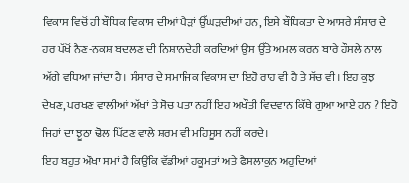ਵਿਕਾਸ ਵਿਚੋਂ ਹੀ ਬੌਧਿਕ ਵਿਕਾਸ ਦੀਆਂ ਪੈੜਾਂ ਉੱਘੜਦੀਆਂ ਹਨ, ਇਸੇ ਬੌਧਿਕਤਾ ਦੇ ਆਸਰੇ ਸੰਸਾਰ ਦੇ ਹਰ ਪੱਖੋਂ ਨੈਣ-ਨਕਸ਼ ਬਦਲਣ ਦੀ ਨਿਸ਼ਾਨਦੇਹੀ ਕਰਦਿਆਂ ਉਸ ਉੱਤੇ ਅਮਲ ਕਰਨ ਬਾਰੇ ਹੌਸਲੇ ਨਾਲ ਅੱਗੇ ਵਧਿਆ ਜਾਂਦਾ ਹੈ। ਸੰਸਾਰ ਦੇ ਸਮਾਜਿਕ ਵਿਕਾਸ ਦਾ ਇਹੋ ਰਾਹ ਵੀ ਹੈ ਤੇ ਸੱਚ ਵੀ। ਇਹ ਕੁਝ ਦੇਖਣ, ਪਰਖਣ ਵਾਲੀਆਂ ਅੱਖਾਂ ਤੇ ਸੋਚ ਪਤਾ ਨਹੀਂ ਇਹ ਅਖੌਤੀ ਵਿਦਵਾਨ ਕਿੱਥੇ ਗੁਆ ਆਏ ਹਨ ? ਇਹੋ ਜਿਹਾਂ ਦਾ ਝੂਠਾ ਢੋਲ ਪਿੱਟਣ ਵਾਲੇ ਸ਼ਰਮ ਵੀ ਮਹਿਸੂਸ ਨਹੀਂ ਕਰਦੇ।
ਇਹ ਬਹੁਤ ਔਖਾ ਸਮਾਂ ਹੈ ਕਿਉਂਕਿ ਵੱਡੀਆਂ ਹਕੂਮਤਾਂ ਅਤੇ ਫੈਸਲਾਕੁਨ ਅਹੁਦਿਆਂ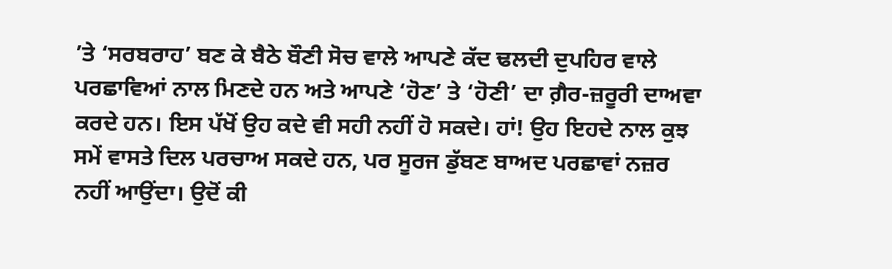’ਤੇ ‘ਸਰਬਰਾਹ’ ਬਣ ਕੇ ਬੈਠੇ ਬੌਣੀ ਸੋਚ ਵਾਲੇ ਆਪਣੇ ਕੱਦ ਢਲਦੀ ਦੁਪਹਿਰ ਵਾਲੇ ਪਰਛਾਵਿਆਂ ਨਾਲ ਮਿਣਦੇ ਹਨ ਅਤੇ ਆਪਣੇ ‘ਹੋਣ’ ਤੇ ‘ਹੋਣੀ’ ਦਾ ਗ਼ੈਰ-ਜ਼ਰੂਰੀ ਦਾਅਵਾ ਕਰਦੇ ਹਨ। ਇਸ ਪੱਖੋਂ ਉਹ ਕਦੇ ਵੀ ਸਹੀ ਨਹੀਂ ਹੋ ਸਕਦੇ। ਹਾਂ! ਉਹ ਇਹਦੇ ਨਾਲ ਕੁਝ ਸਮੇਂ ਵਾਸਤੇ ਦਿਲ ਪਰਚਾਅ ਸਕਦੇ ਹਨ, ਪਰ ਸੂਰਜ ਡੁੱਬਣ ਬਾਅਦ ਪਰਛਾਵਾਂ ਨਜ਼ਰ ਨਹੀਂ ਆਉਂਦਾ। ਉਦੋਂ ਕੀ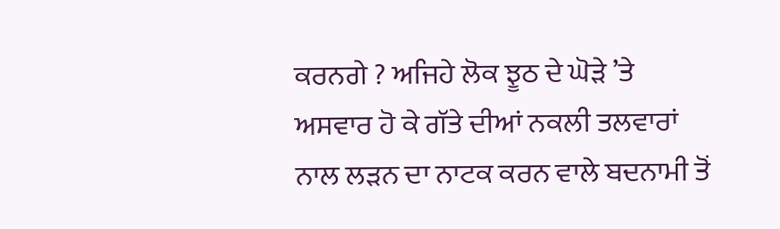ਕਰਨਗੇ ? ਅਜਿਹੇ ਲੋਕ ਝੂਠ ਦੇ ਘੋੜੇ ’ਤੇ ਅਸਵਾਰ ਹੋ ਕੇ ਗੱਤੇ ਦੀਆਂ ਨਕਲੀ ਤਲਵਾਰਾਂ ਨਾਲ ਲੜਨ ਦਾ ਨਾਟਕ ਕਰਨ ਵਾਲੇ ਬਦਨਾਮੀ ਤੋਂ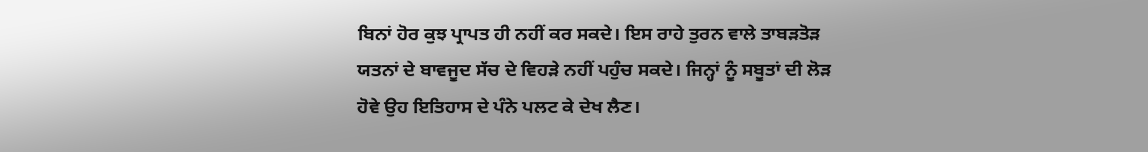ਬਿਨਾਂ ਹੋਰ ਕੁਝ ਪ੍ਰਾਪਤ ਹੀ ਨਹੀਂ ਕਰ ਸਕਦੇ। ਇਸ ਰਾਹੇ ਤੁਰਨ ਵਾਲੇ ਤਾਬੜਤੋੜ ਯਤਨਾਂ ਦੇ ਬਾਵਜੂਦ ਸੱਚ ਦੇ ਵਿਹੜੇ ਨਹੀਂ ਪਹੁੰਚ ਸਕਦੇ। ਜਿਨ੍ਹਾਂ ਨੂੰ ਸਬੂਤਾਂ ਦੀ ਲੋੜ ਹੋਵੇ ਉਹ ਇਤਿਹਾਸ ਦੇ ਪੰਨੇ ਪਲਟ ਕੇ ਦੇਖ ਲੈਣ।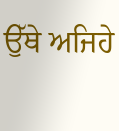ਉੱਥੇ ਅਜਿਹੇ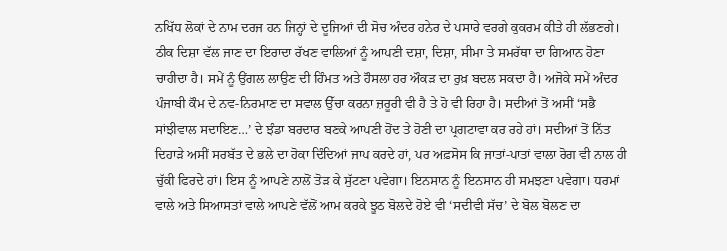ਨਖਿੱਧ ਲੋਕਾਂ ਦੇ ਨਾਮ ਦਰਜ ਹਨ ਜਿਨ੍ਹਾਂ ਦੇ ਦੂਜਿਆਂ ਦੀ ਸੋਚ ਅੰਦਰ ਹਨੇਰ ਦੇ ਪਸਾਰੇ ਵਰਗੇ ਕੁਕਰਮ ਕੀਤੇ ਹੀ ਲੱਭਣਗੇ।
ਠੀਕ ਦਿਸ਼ਾ ਵੱਲ ਜਾਣ ਦਾ ਇਰਾਦਾ ਰੱਖਣ ਵਾਲਿਆਂ ਨੂੰ ਆਪਣੀ ਦਸ਼ਾ, ਦਿਸ਼ਾ, ਸੀਮਾ ਤੇ ਸਮਰੱਥਾ ਦਾ ਗਿਆਨ ਹੋਣਾ ਚਾਹੀਦਾ ਹੈ। ਸਮੇਂ ਨੂੰ ਉਂਗਲ ਲਾਉਣ ਦੀ ਹਿੰਮਤ ਅਤੇ ਹੌਸਲਾ ਹਰ ਔਕੜ ਦਾ ਰੁਖ਼ ਬਦਲ ਸਕਦਾ ਹੈ। ਅਜੋਕੇ ਸਮੇਂ ਅੰਦਰ ਪੰਜਾਬੀ ਕੌਮ ਦੇ ਨਵ-ਨਿਰਮਾਣ ਦਾ ਸਵਾਲ ਉੱਚਾ ਕਰਨਾ ਜ਼ਰੂਰੀ ਵੀ ਹੈ ਤੇ ਹੋ ਵੀ ਰਿਹਾ ਹੈ। ਸਦੀਆਂ ਤੋਂ ਅਸੀਂ ‘ਸਭੈ ਸਾਂਝੀਵਾਲ ਸਦਾਇਣ…’ ਦੇ ਝੰਡਾ ਬਰਦਾਰ ਬਣਕੇ ਆਪਣੀ ਹੋਂਦ ਤੇ ਹੋਣੀ ਦਾ ਪ੍ਰਗਟਾਵਾ ਕਰ ਰਹੇ ਹਾਂ। ਸਦੀਆਂ ਤੋਂ ਨਿੱਤ ਦਿਹਾੜੇ ਅਸੀਂ ਸਰਬੱਤ ਦੇ ਭਲੇ ਦਾ ਹੋਕਾ ਦਿੰਦਿਆਂ ਜਾਪ ਕਰਦੇ ਹਾਂ, ਪਰ ਅਫ਼ਸੋਸ ਕਿ ਜਾਤਾਂ-ਪਾਤਾਂ ਵਾਲਾ ਰੋਗ ਵੀ ਨਾਲ ਹੀ ਚੁੱਕੀ ਫਿਰਦੇ ਹਾਂ। ਇਸ ਨੂੰ ਆਪਣੇ ਨਾਲੋਂ ਤੋੜ ਕੇ ਸੁੱਟਣਾ ਪਵੇਗਾ। ਇਨਸਾਨ ਨੂੰ ਇਨਸਾਨ ਹੀ ਸਮਝਣਾ ਪਵੇਗਾ। ਧਰਮਾਂ ਵਾਲੇ ਅਤੇ ਸਿਆਸਤਾਂ ਵਾਲੇ ਆਪਣੇ ਵੱਲੋਂ ਆਮ ਕਰਕੇ ਝੂਠ ਬੋਲਦੇ ਹੋਏ ਵੀ ‘ਸਦੀਵੀ ਸੱਚ’ ਦੇ ਬੋਲ ਬੋਲਣ ਦਾ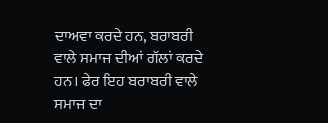ਦਾਅਵਾ ਕਰਦੇ ਹਨ, ਬਰਾਬਰੀ ਵਾਲੇ ਸਮਾਜ ਦੀਆਂ ਗੱਲਾਂ ਕਰਦੇ ਹਨ। ਫੇਰ ਇਹ ਬਰਾਬਰੀ ਵਾਲੇ ਸਮਾਜ ਦਾ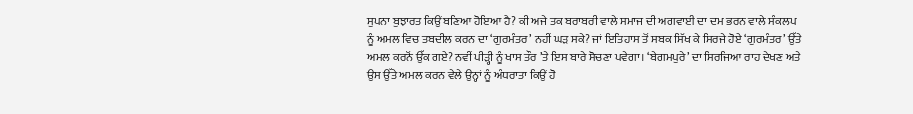ਸੁਪਨਾ ਬੁਝਾਰਤ ਕਿਉਂ ਬਣਿਆ ਹੋਇਆ ਹੈ? ਕੀ ਅਜੇ ਤਕ ਬਰਾਬਰੀ ਵਾਲੇ ਸਮਾਜ ਦੀ ਅਗਵਾਈ ਦਾ ਦਮ ਭਰਨ ਵਾਲੇ ਸੰਕਲਪ ਨੂੰ ਅਮਲ ਵਿਚ ਤਬਦੀਲ ਕਰਨ ਦਾ ‘ਗੁਰਮੰਤਰ’ ਨਹੀਂ ਘੜ ਸਕੇ? ਜਾਂ ਇਤਿਹਾਸ ਤੋਂ ਸਬਕ ਸਿੱਖ ਕੇ ਸਿਰਜੇ ਹੋਏ ‘ਗੁਰਮੰਤਰ’ ਉੱਤੇ ਅਮਲ ਕਰਨੋਂ ਉੱਕ ਗਏ? ਨਵੀਂ ਪੀੜ੍ਹੀ ਨੂੰ ਖਾਸ ਤੌਰ ’ਤੇ ਇਸ ਬਾਰੇ ਸੋਚਣਾ ਪਵੇਗਾ। ‘ਬੇਗਮਪੁਰੇ’ ਦਾ ਸਿਰਜਿਆ ਰਾਹ ਦੇਖਣ ਅਤੇ ਉਸ ਉੱਤੇ ਅਮਲ ਕਰਨ ਵੇਲੇ ਉਨ੍ਹਾਂ ਨੂੰ ਅੰਧਰਾਤਾ ਕਿਉਂ ਹੋ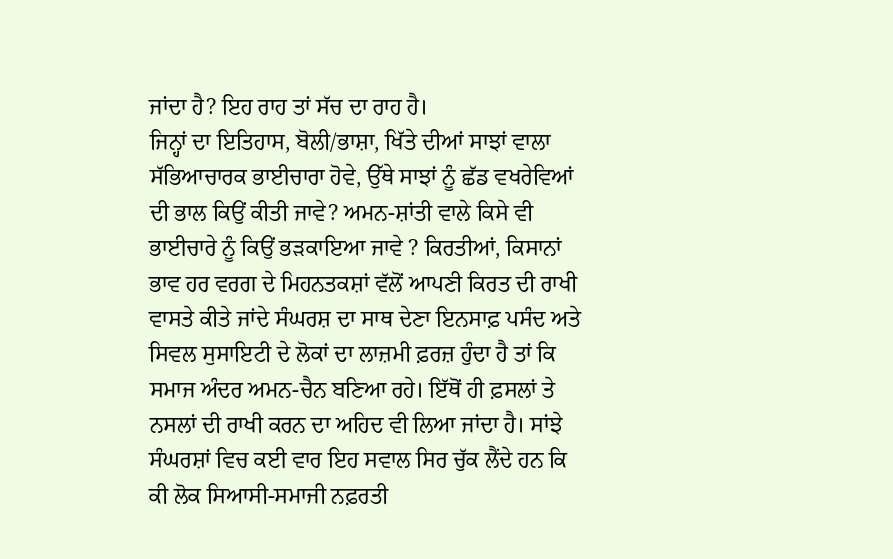ਜਾਂਦਾ ਹੈ? ਇਹ ਰਾਹ ਤਾਂ ਸੱਚ ਦਾ ਰਾਹ ਹੈ।
ਜਿਨ੍ਹਾਂ ਦਾ ਇਤਿਹਾਸ, ਬੋਲੀ/ਭਾਸ਼ਾ, ਖਿੱਤੇ ਦੀਆਂ ਸਾਝਾਂ ਵਾਲਾ ਸੱਭਿਆਚਾਰਕ ਭਾਈਚਾਰਾ ਹੋਵੇ, ਉੱਥੇ ਸਾਝਾਂ ਨੂੰ ਛੱਡ ਵਖਰੇਵਿਆਂ ਦੀ ਭਾਲ ਕਿਉਂ ਕੀਤੀ ਜਾਵੇ? ਅਮਨ-ਸ਼ਾਂਤੀ ਵਾਲੇ ਕਿਸੇ ਵੀ ਭਾਈਚਾਰੇ ਨੂੰ ਕਿਉਂ ਭੜਕਾਇਆ ਜਾਵੇ ? ਕਿਰਤੀਆਂ, ਕਿਸਾਨਾਂ ਭਾਵ ਹਰ ਵਰਗ ਦੇ ਮਿਹਨਤਕਸ਼ਾਂ ਵੱਲੋਂ ਆਪਣੀ ਕਿਰਤ ਦੀ ਰਾਖੀ ਵਾਸਤੇ ਕੀਤੇ ਜਾਂਦੇ ਸੰਘਰਸ਼ ਦਾ ਸਾਥ ਦੇਣਾ ਇਨਸਾਫ਼ ਪਸੰਦ ਅਤੇ ਸਿਵਲ ਸੁਸਾਇਟੀ ਦੇ ਲੋਕਾਂ ਦਾ ਲਾਜ਼ਮੀ ਫ਼ਰਜ਼ ਹੁੰਦਾ ਹੈ ਤਾਂ ਕਿ ਸਮਾਜ ਅੰਦਰ ਅਮਨ-ਚੈਨ ਬਣਿਆ ਰਹੇ। ਇੱਥੋਂ ਹੀ ਫ਼ਸਲਾਂ ਤੇ ਨਸਲਾਂ ਦੀ ਰਾਖੀ ਕਰਨ ਦਾ ਅਹਿਦ ਵੀ ਲਿਆ ਜਾਂਦਾ ਹੈ। ਸਾਂਝੇ ਸੰਘਰਸ਼ਾਂ ਵਿਚ ਕਈ ਵਾਰ ਇਹ ਸਵਾਲ ਸਿਰ ਚੁੱਕ ਲੈਂਦੇ ਹਨ ਕਿ ਕੀ ਲੋਕ ਸਿਆਸੀ-ਸਮਾਜੀ ਨਫ਼ਰਤੀ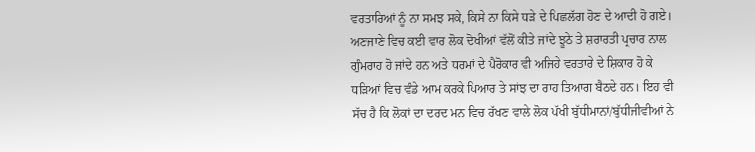ਵਰਤਾਰਿਆਂ ਨੂੰ ਨਾ ਸਮਝ ਸਕੇ, ਕਿਸੇ ਨਾ ਕਿਸੇ ਧੜੇ ਦੇ ਪਿਛਲੱਗ ਹੋਣ ਦੇ ਆਦੀ ਹੋ ਗਏ। ਅਣਜਾਣੇ ਵਿਚ ਕਈ ਵਾਰ ਲੋਕ ਦੋਖੀਆਂ ਵੱਲੋਂ ਕੀਤੇ ਜਾਂਦੇ ਝੂਠੇ ਤੇ ਸ਼ਰਾਰਤੀ ਪ੍ਰਚਾਰ ਨਾਲ ਗੁੰਮਰਾਹ ਹੋ ਜਾਂਦੇ ਹਨ ਅਤੇ ਧਰਮਾਂ ਦੇ ਪੈਰੋਕਾਰ ਵੀ ਅਜਿਹੇ ਵਰਤਾਰੇ ਦੇ ਸ਼ਿਕਾਰ ਹੋ ਕੇ ਧੜਿਆਂ ਵਿਚ ਵੰਡੇ ਆਮ ਕਰਕੇ ਪਿਆਰ ਤੇ ਸਾਂਝ ਦਾ ਰਾਹ ਤਿਆਗ ਬੈਠਦੇ ਹਨ। ਇਹ ਵੀ ਸੱਚ ਹੈ ਕਿ ਲੋਕਾਂ ਦਾ ਦਰਦ ਮਨ ਵਿਚ ਰੱਖਣ ਵਾਲੇ ਲੋਕ ਪੱਖੀ ਬੁੱਧੀਮਾਨਾਂ/ਬੁੱਧੀਜੀਵੀਆਂ ਨੇ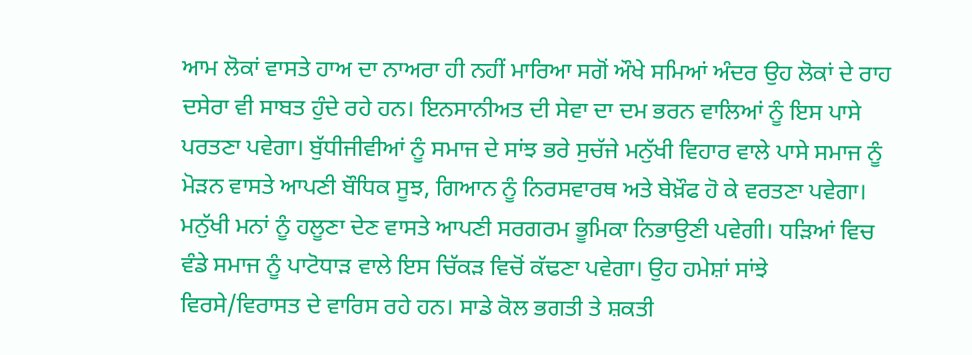ਆਮ ਲੋਕਾਂ ਵਾਸਤੇ ਹਾਅ ਦਾ ਨਾਅਰਾ ਹੀ ਨਹੀਂ ਮਾਰਿਆ ਸਗੋਂ ਔਖੇ ਸਮਿਆਂ ਅੰਦਰ ਉਹ ਲੋਕਾਂ ਦੇ ਰਾਹ ਦਸੇਰਾ ਵੀ ਸਾਬਤ ਹੁੰਦੇ ਰਹੇ ਹਨ। ਇਨਸਾਨੀਅਤ ਦੀ ਸੇਵਾ ਦਾ ਦਮ ਭਰਨ ਵਾਲਿਆਂ ਨੂੰ ਇਸ ਪਾਸੇ ਪਰਤਣਾ ਪਵੇਗਾ। ਬੁੱਧੀਜੀਵੀਆਂ ਨੂੰ ਸਮਾਜ ਦੇ ਸਾਂਝ ਭਰੇ ਸੁਚੱਜੇ ਮਨੁੱਖੀ ਵਿਹਾਰ ਵਾਲੇ ਪਾਸੇ ਸਮਾਜ ਨੂੰ ਮੋੜਨ ਵਾਸਤੇ ਆਪਣੀ ਬੌਧਿਕ ਸੂਝ, ਗਿਆਨ ਨੂੰ ਨਿਰਸਵਾਰਥ ਅਤੇ ਬੇਖ਼ੌਫ ਹੋ ਕੇ ਵਰਤਣਾ ਪਵੇਗਾ। ਮਨੁੱਖੀ ਮਨਾਂ ਨੂੰ ਹਲੂਣਾ ਦੇਣ ਵਾਸਤੇ ਆਪਣੀ ਸਰਗਰਮ ਭੂਮਿਕਾ ਨਿਭਾਉਣੀ ਪਵੇਗੀ। ਧੜਿਆਂ ਵਿਚ ਵੰਡੇ ਸਮਾਜ ਨੂੰ ਪਾਟੋਧਾੜ ਵਾਲੇ ਇਸ ਚਿੱਕੜ ਵਿਚੋਂ ਕੱਢਣਾ ਪਵੇਗਾ। ਉਹ ਹਮੇਸ਼ਾਂ ਸਾਂਝੇ ਵਿਰਸੇ/ਵਿਰਾਸਤ ਦੇ ਵਾਰਿਸ ਰਹੇ ਹਨ। ਸਾਡੇ ਕੋਲ ਭਗਤੀ ਤੇ ਸ਼ਕਤੀ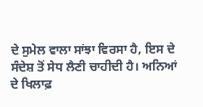ਦੇ ਸੁਮੇਲ ਵਾਲਾ ਸਾਂਝਾ ਵਿਰਸਾ ਹੈ, ਇਸ ਦੇ ਸੰਦੇਸ਼ ਤੋਂ ਸੇਧ ਲੈਣੀ ਚਾਹੀਦੀ ਹੈ। ਅਨਿਆਂ ਦੇ ਖਿਲਾਫ਼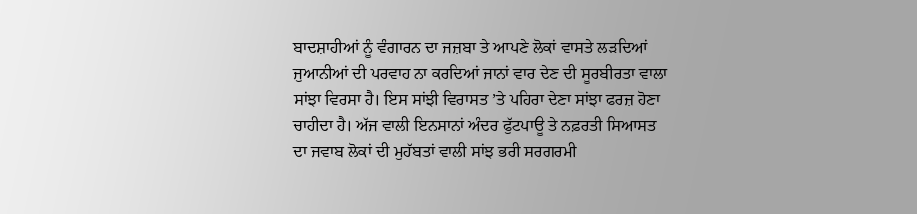ਬਾਦਸ਼ਾਹੀਆਂ ਨੂੰ ਵੰਗਾਰਨ ਦਾ ਜਜ਼ਬਾ ਤੇ ਆਪਣੇ ਲੋਕਾਂ ਵਾਸਤੇ ਲੜਦਿਆਂ ਜੁਆਨੀਆਂ ਦੀ ਪਰਵਾਹ ਨਾ ਕਰਦਿਆਂ ਜਾਨਾਂ ਵਾਰ ਦੇਣ ਦੀ ਸੂਰਬੀਰਤਾ ਵਾਲਾ ਸਾਂਝਾ ਵਿਰਸਾ ਹੈ। ਇਸ ਸਾਂਝੀ ਵਿਰਾਸਤ ’ਤੇ ਪਹਿਰਾ ਦੇਣਾ ਸਾਂਝਾ ਫਰਜ਼ ਹੋਣਾ ਚਾਹੀਦਾ ਹੈ। ਅੱਜ ਵਾਲੀ ਇਨਸਾਨਾਂ ਅੰਦਰ ਫੁੱਟਪਾਊ ਤੇ ਨਫ਼ਰਤੀ ਸਿਆਸਤ ਦਾ ਜਵਾਬ ਲੋਕਾਂ ਦੀ ਮੁਹੱਬਤਾਂ ਵਾਲੀ ਸਾਂਝ ਭਰੀ ਸਰਗਰਮੀ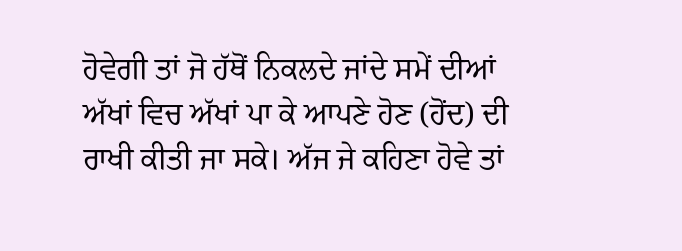ਹੋਵੇਗੀ ਤਾਂ ਜੋ ਹੱਥੋਂ ਨਿਕਲਦੇ ਜਾਂਦੇ ਸਮੇਂ ਦੀਆਂ ਅੱਖਾਂ ਵਿਚ ਅੱਖਾਂ ਪਾ ਕੇ ਆਪਣੇ ਹੋਣ (ਹੋਂਦ) ਦੀ ਰਾਖੀ ਕੀਤੀ ਜਾ ਸਕੇ। ਅੱਜ ਜੇ ਕਹਿਣਾ ਹੋਵੇ ਤਾਂ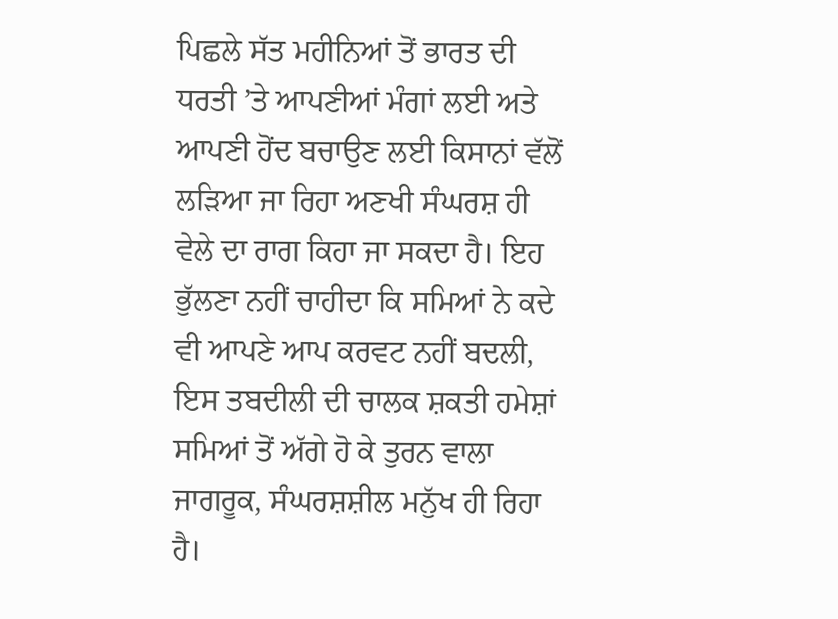ਪਿਛਲੇ ਸੱਤ ਮਹੀਨਿਆਂ ਤੋਂ ਭਾਰਤ ਦੀ ਧਰਤੀ ’ਤੇ ਆਪਣੀਆਂ ਮੰਗਾਂ ਲਈ ਅਤੇ ਆਪਣੀ ਹੋਂਦ ਬਚਾਉਣ ਲਈ ਕਿਸਾਨਾਂ ਵੱਲੋਂ ਲੜਿਆ ਜਾ ਰਿਹਾ ਅਣਖੀ ਸੰਘਰਸ਼ ਹੀ ਵੇਲੇ ਦਾ ਰਾਗ ਕਿਹਾ ਜਾ ਸਕਦਾ ਹੈ। ਇਹ ਭੁੱਲਣਾ ਨਹੀਂ ਚਾਹੀਦਾ ਕਿ ਸਮਿਆਂ ਨੇ ਕਦੇ ਵੀ ਆਪਣੇ ਆਪ ਕਰਵਟ ਨਹੀਂ ਬਦਲੀ, ਇਸ ਤਬਦੀਲੀ ਦੀ ਚਾਲਕ ਸ਼ਕਤੀ ਹਮੇਸ਼ਾਂ ਸਮਿਆਂ ਤੋਂ ਅੱਗੇ ਹੋ ਕੇ ਤੁਰਨ ਵਾਲਾ ਜਾਗਰੂਕ, ਸੰਘਰਸ਼ਸ਼ੀਲ ਮਨੁੱਖ ਹੀ ਰਿਹਾ ਹੈ।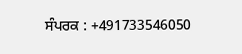ਸੰਪਰਕ : +491733546050